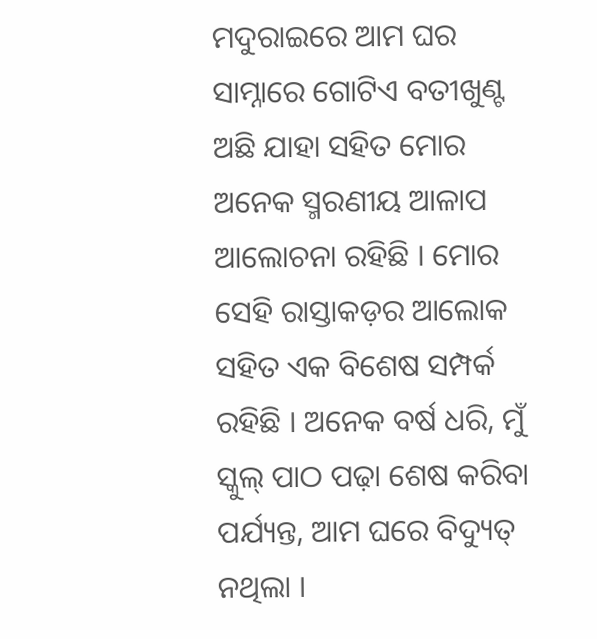ମଦୁରାଇରେ ଆମ ଘର ସାମ୍ନାରେ ଗୋଟିଏ ବତୀଖୁଣ୍ଟ ଅଛି ଯାହା ସହିତ ମୋର ଅନେକ ସ୍ମରଣୀୟ ଆଳାପ ଆଲୋଚନା ରହିଛି । ମୋର ସେହି ରାସ୍ତାକଡ଼ର ଆଲୋକ ସହିତ ଏକ ବିଶେଷ ସମ୍ପର୍କ ରହିଛି । ଅନେକ ବର୍ଷ ଧରି, ମୁଁ ସ୍କୁଲ୍‌ ପାଠ ପଢ଼ା ଶେଷ କରିବା ପର୍ଯ୍ୟନ୍ତ, ଆମ ଘରେ ବିଦ୍ୟୁତ୍‌ ନଥିଲା ।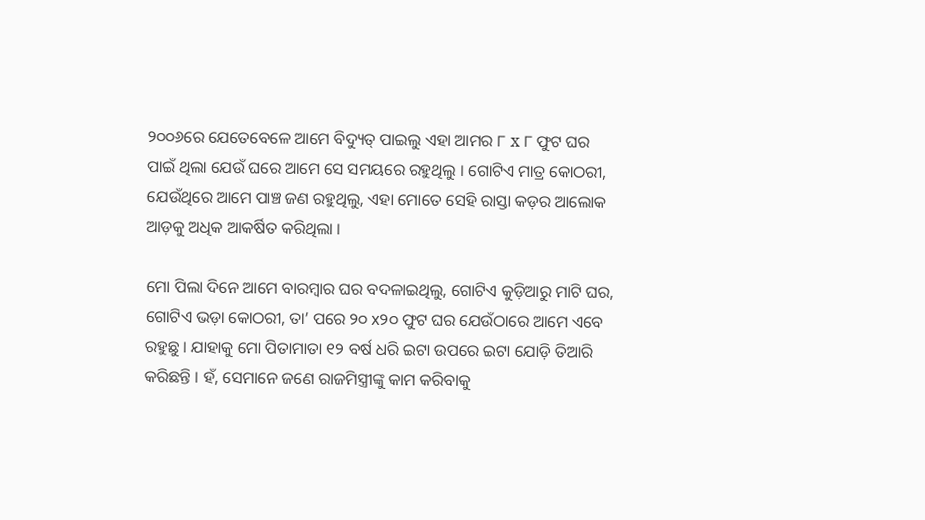୨୦୦୬ରେ ଯେତେବେଳେ ଆମେ ବିଦ୍ୟୁତ୍‌ ପାଇଲୁ ଏହା ଆମର ୮ x ୮ ଫୁଟ ଘର ପାଇଁ ଥିଲା ଯେଉଁ ଘରେ ଆମେ ସେ ସମୟରେ ରହୁଥିଲୁ । ଗୋଟିଏ ମାତ୍ର କୋଠରୀ, ଯେଉଁଥିରେ ଆମେ ପାଞ୍ଚ ଜଣ ରହୁଥିଲୁ, ଏହା ମୋତେ ସେହି ରାସ୍ତା କଡ଼ର ଆଲୋକ ଆଡ଼କୁ ଅଧିକ ଆକର୍ଷିତ କରିଥିଲା ।

ମୋ ପିଲା ଦିନେ ଆମେ ବାରମ୍ବାର ଘର ବଦଳାଇଥିଲୁ, ଗୋଟିଏ କୁଡ଼ିଆରୁ ମାଟି ଘର, ଗୋଟିଏ ଭଡ଼ା କୋଠରୀ, ତା’ ପରେ ୨୦ x୨୦ ଫୁଟ ଘର ଯେଉଁଠାରେ ଆମେ ଏବେ ରହୁଛୁ । ଯାହାକୁ ମୋ ପିତାମାତା ୧୨ ବର୍ଷ ଧରି ଇଟା ଉପରେ ଇଟା ଯୋଡ଼ି ତିଆରି କରିଛନ୍ତି । ହଁ, ସେମାନେ ଜଣେ ରାଜମିସ୍ତ୍ରୀଙ୍କୁ କାମ କରିବାକୁ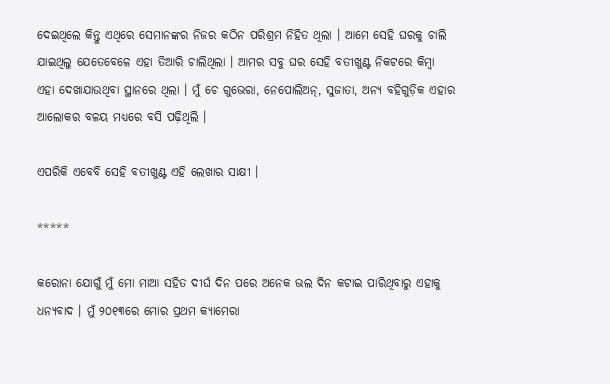ଦେଇଥିଲେ କିନ୍ତୁ ଏଥିରେ ସେମାନଙ୍କର ନିଜର କଠିନ ପରିଶ୍ରମ ନିହିତ ଥିଲା । ଆମେ ସେହି ଘରକୁ ଚାଲି ଯାଇଥିଲୁ ଯେତେବେଳେ ଏହା ତିଆରି ଚାଲିଥିଲା । ଆମର ସବୁ ଘର ସେହି ବତୀଖୁଣ୍ଟ ନିକଟରେ କିମ୍ବା ଏହା ଦେଖାଯାଉଥିବା ସ୍ଥାନରେ ଥିଲା । ମୁଁ ଚେ ଗୁଭେରା, ନେପୋଲିଅନ୍‌, ସୁଜାତା, ଅନ୍ୟ ବହିଗୁଡ଼ିକ ଏହାର ଆଲୋକର ବଳୟ ମଧ୍ୟରେ ବସି ପଢ଼ିଥିଲି ।

ଏପରିକି ଏବେବି ସେହି ବତୀଖୁଣ୍ଟ ଏହି ଲେଖାର ସାକ୍ଷୀ ।

*****

କରୋନା ଯୋଗୁଁ ମୁଁ ମୋ ମାଆ ସହିତ ଦୀର୍ଘ ଦିନ ପରେ ଅନେକ ଭଲ ଦିନ କଟାଇ ପାରିଥିବାରୁ ଏହାକୁ ଧନ୍ୟବାଦ । ମୁଁ ୨୦୧୩ରେ ମୋର ପ୍ରଥମ କ୍ୟାମେରା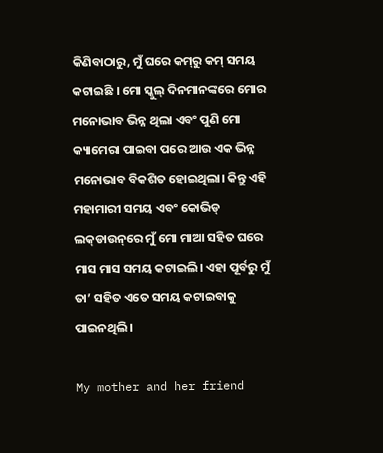କିଣିବାଠାରୁ, ମୁଁ ଘରେ କମ୍‌ରୁ କମ୍‌ ସମୟ କଟାଇଛି । ମୋ ସ୍କୁଲ୍‌ ଦିନମାନଙ୍କରେ ମୋର ମନୋଭାବ ଭିନ୍ନ ଥିଲା ଏବଂ ପୁଣି ମୋ କ୍ୟାମେରା ପାଇବା ପରେ ଆଉ ଏକ ଭିନ୍ନ ମନୋଭାବ ବିକଶିତ ହୋଇଥିଲା। କିନ୍ତୁ ଏହି ମହାମାରୀ ସମୟ ଏବଂ କୋଭିଡ୍‌ ଲକ୍‌ଡାଉନ୍‌ରେ ମୁଁ ମୋ ମାଆ ସହିତ ଘରେ ମାସ ମାସ ସମୟ କଟାଇଲି। ଏହା ପୂର୍ବରୁ ମୁଁ ତା’ ସହିତ ଏତେ ସମୟ କଟାଇବାକୁ ପାଇନଥିଲି ।

My mother and her friend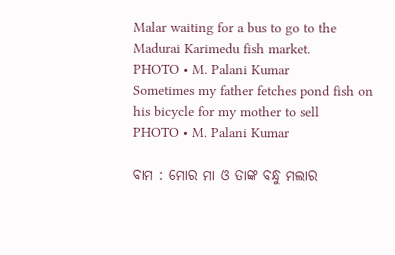Malar waiting for a bus to go to the Madurai Karimedu fish market.
PHOTO • M. Palani Kumar
Sometimes my father fetches pond fish on his bicycle for my mother to sell
PHOTO • M. Palani Kumar

ବାମ : ମୋର ମା ଓ ତାଙ୍କ ବନ୍ଧୁ ମଲାର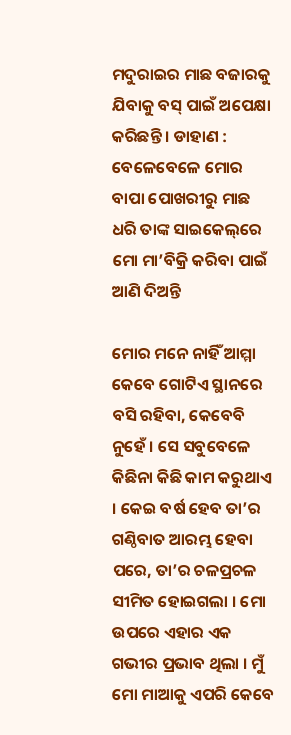ମଦୁରାଇର ମାଛ ବଜାରକୁ ଯିବାକୁ ବସ୍‌ ପାଇଁ ଅପେକ୍ଷା କରିଛନ୍ତି । ଡାହାଣ : ବେଳେବେଳେ ମୋର ବାପା ପୋଖରୀରୁ ମାଛ ଧରି ତାଙ୍କ ସାଇକେଲ୍‌ରେ ମୋ ମା’ବିକ୍ରି କରିବା ପାଇଁ ଆଣି ଦିଅନ୍ତି

ମୋର ମନେ ନାହିଁ ଆମ୍ମା କେବେ ଗୋଟିଏ ସ୍ଥାନରେ ବସି ରହିବା, କେବେବି ନୁହେଁ । ସେ ସବୁବେଳେ କିଛିନା କିଛି କାମ କରୁଥାଏ । କେଇ ବର୍ଷ ହେବ ତା’ର ଗଣ୍ଠିବାତ ଆରମ୍ଭ ହେବା ପରେ, ତା’ର ଚଳପ୍ରଚଳ ସୀମିତ ହୋଇଗଲା । ମୋ ଉପରେ ଏହାର ଏକ ଗଭୀର ପ୍ରଭାବ ଥିଲା । ମୁଁ ମୋ ମାଆକୁ ଏପରି କେବେ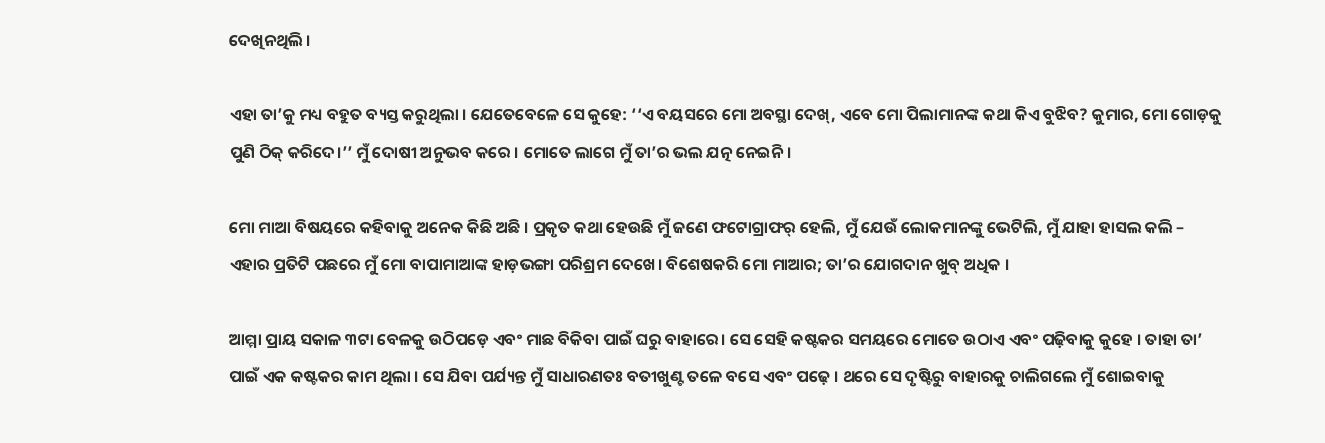ଦେଖିନଥିଲି ।

ଏହା ତା’କୁ ମଧ୍ୟ ବହୁତ ବ୍ୟସ୍ତ କରୁଥିଲା । ଯେତେବେଳେ ସେ କୁହେ: ‘‘ଏ ବୟସରେ ମୋ ଅବସ୍ଥା ଦେଖ୍‌, ଏବେ ମୋ ପିଲାମାନଙ୍କ କଥା କିଏ ବୁଝିବ? କୁମାର, ମୋ ଗୋଡ଼କୁ ପୁଣି ଠିକ୍‌ କରିଦେ।’’ ମୁଁ ଦୋଷୀ ଅନୁଭବ କରେ । ମୋତେ ଲାଗେ ମୁଁ ତା’ର ଭଲ ଯତ୍ନ ନେଇନି ।

ମୋ ମାଆ ବିଷୟରେ କହିବାକୁ ଅନେକ କିଛି ଅଛି । ପ୍ରକୃତ କଥା ହେଉଛି ମୁଁ ଜଣେ ଫଟୋଗ୍ରାଫର୍‌ ହେଲି, ମୁଁ ଯେଉଁ ଲୋକମାନଙ୍କୁ ଭେଟିଲି, ମୁଁ ଯାହା ହାସଲ କଲି – ଏହାର ପ୍ରତିଟି ପଛରେ ମୁଁ ମୋ ବାପାମାଆଙ୍କ ହାଡ଼ଭଙ୍ଗା ପରିଶ୍ରମ ଦେଖେ। ବିଶେଷକରି ମୋ ମାଆର; ତା’ର ଯୋଗଦାନ ଖୁବ୍‌ ଅଧିକ ।

ଆମ୍ମା ପ୍ରାୟ ସକାଳ ୩ଟା ବେଳକୁ ଉଠିପଡ଼େ ଏବଂ ମାଛ ବିକିବା ପାଇଁ ଘରୁ ବାହାରେ। ସେ ସେହି କଷ୍ଟକର ସମୟରେ ମୋତେ ଉଠାଏ ଏବଂ ପଢ଼ିବାକୁ କୁହେ । ତାହା ତା’ ପାଇଁ ଏକ କଷ୍ଟକର କାମ ଥିଲା । ସେ ଯିବା ପର୍ଯ୍ୟନ୍ତ ମୁଁ ସାଧାରଣତଃ ବତୀଖୁଣ୍ଟ ତଳେ ବସେ ଏବଂ ପଢ଼େ । ଥରେ ସେ ଦୃଷ୍ଟିରୁ ବାହାରକୁ ଚାଲିଗଲେ ମୁଁ ଶୋଇବାକୁ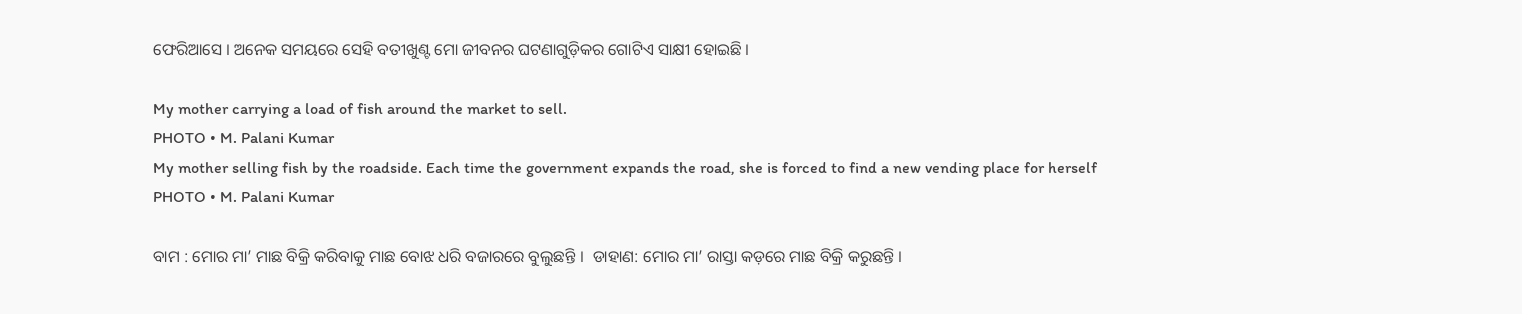ଫେରିଆସେ । ଅନେକ ସମୟରେ ସେହି ବତୀଖୁଣ୍ଟ ମୋ ଜୀବନର ଘଟଣାଗୁଡ଼ିକର ଗୋଟିଏ ସାକ୍ଷୀ ହୋଇଛି ।

My mother carrying a load of fish around the market to sell.
PHOTO • M. Palani Kumar
My mother selling fish by the roadside. Each time the government expands the road, she is forced to find a new vending place for herself
PHOTO • M. Palani Kumar

ବାମ : ମୋର ମା’ ମାଛ ବିକ୍ରି କରିବାକୁ ମାଛ ବୋଝ ଧରି ବଜାରରେ ବୁଲୁଛନ୍ତି ।  ଡାହାଣ: ମୋର ମା’ ରାସ୍ତା କଡ଼ରେ ମାଛ ବିକ୍ରି କରୁଛନ୍ତି ।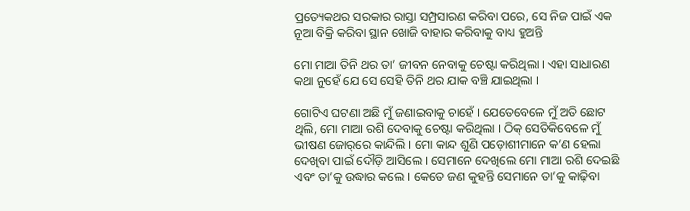ପ୍ରତ୍ୟେକଥର ସରକାର ରାସ୍ତା ସମ୍ପ୍ରସାରଣ କରିବା ପରେ, ସେ ନିଜ ପାଇଁ ଏକ ନୂଆ ବିକ୍ରି କରିବା ସ୍ଥାନ ଖୋଜି ବାହାର କରିବାକୁ ବାଧ୍ୟ ହୁଅନ୍ତି

ମୋ ମାଆ ତିନି ଥର ତା’ ଜୀବନ ନେବାକୁ ଚେଷ୍ଟା କରିଥିଲା । ଏହା ସାଧାରଣ କଥା ନୁହେଁ ଯେ ସେ ସେହି ତିନି ଥର ଯାକ ବଞ୍ଚି ଯାଇଥିଲା ।

ଗୋଟିଏ ଘଟଣା ଅଛି ମୁଁ ଜଣାଇବାକୁ ଚାହେଁ । ଯେତେବେଳେ ମୁଁ ଅତି ଛୋଟ ଥିଲି, ମୋ ମାଆ ରଶି ଦେବାକୁ ଚେଷ୍ଟା କରିଥିଲା । ଠିକ୍‌ ସେତିକିବେଳେ ମୁଁ ଭୀଷଣ ଜୋର୍‌ରେ କାନ୍ଦିଲି । ମୋ କାନ୍ଦ ଶୁଣି ପଡ଼ୋଶୀମାନେ କ’ଣ ହେଲା ଦେଖିବା ପାଇଁ ଦୌଡ଼ି ଆସିଲେ । ସେମାନେ ଦେଖିଲେ ମୋ ମାଆ ରଶି ଦେଇଛି ଏବଂ ତା’କୁ ଉଦ୍ଧାର କଲେ । କେତେ ଜଣ କୁହନ୍ତି ସେମାନେ ତା’କୁ କାଢ଼ିବା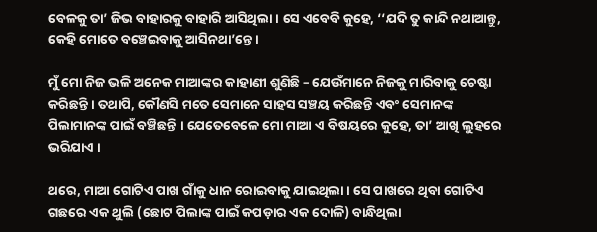ବେଳକୁ ତା’ ଜିଭ ବାହାରକୁ ବାହାରି ଆସିଥିଲା । ସେ ଏବେବି କୁହେ, ‘‘ଯଦି ତୁ କାନ୍ଦି ନଥାଆନ୍ତୁ, କେହି ମୋତେ ବଞ୍ଚେଇବାକୁ ଆସିନଥା’ନ୍ତେ ।

ମୁଁ ମୋ ନିଜ ଭଳି ଅନେକ ମାଆଙ୍କର କାହାଣୀ ଶୁଣିଛି – ଯେଉଁମାନେ ନିଜକୁ ମାରିବାକୁ ଚେଷ୍ଟା କରିଛନ୍ତି । ତଥାପି, କୌଣସି ମତେ ସେମାନେ ସାହସ ସଞ୍ଚୟ କରିଛନ୍ତି ଏବଂ ସେମାନଙ୍କ ପିଲାମାନଙ୍କ ପାଇଁ ବଞ୍ଚିଛନ୍ତି । ଯେତେବେଳେ ମୋ ମାଆ ଏ ବିଷୟରେ କୁହେ, ତା’ ଆଖି ଲୁହରେ ଭରିଯାଏ ।

ଥରେ, ମାଆ ଗୋଟିଏ ପାଖ ଗାଁକୁ ଧାନ ରୋଇବାକୁ ଯାଇଥିଲା । ସେ ପାଖରେ ଥିବା ଗୋଟିଏ ଗଛରେ ଏକ ଥୁଲି (ଛୋଟ ପିଲାଙ୍କ ପାଇଁ କପଡ଼ାର ଏକ ଦୋଳି) ବାନ୍ଧିଥିଲା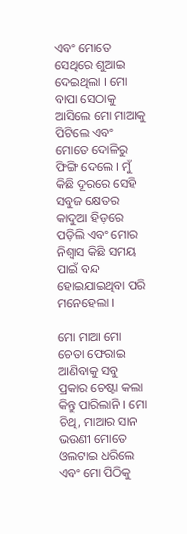ଏବଂ ମୋତେ ସେଥିରେ ଶୁଆଇ ଦେଇଥିଲା । ମୋ ବାପା ସେଠାକୁ ଆସିଲେ ମୋ ମାଆକୁ ପିଟିଲେ ଏବଂ ମୋତେ ଦୋଳିରୁ ଫିଙ୍ଗି ଦେଲେ । ମୁଁ କିଛି ଦୂରରେ ସେହି ସବୁଜ କ୍ଷେତର କାଦୁଆ ହିଡ଼ରେ ପଡ଼ିଲି ଏବଂ ମୋର ନିଶ୍ୱାସ କିଛି ସମୟ ପାଇଁ ବନ୍ଦ ହୋଇଯାଇଥିବା ପରି ମନେହେଲା ।

ମୋ ମାଆ ମୋ ଚେତା ଫେରାଇ ଆଣିବାକୁ ସବୁ ପ୍ରକାର ଚେଷ୍ଟା କଲା କିନ୍ତୁ ପାରିଲାନି । ମୋ ଚିଥି, ମାଆର ସାନ ଭଉଣୀ ମୋତେ ଓଲଟାଇ ଧରିଲେ ଏବଂ ମୋ ପିଠିକୁ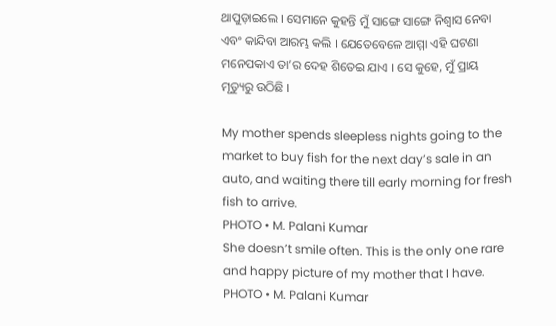ଥାପୁଡ଼ାଇଲେ । ସେମାନେ କୁହନ୍ତି ମୁଁ ସାଙ୍ଗେ ସାଙ୍ଗେ ନିଶ୍ୱାସ ନେବା ଏବଂ କାନ୍ଦିବା ଆରମ୍ଭ କଲି । ଯେତେବେଳେ ଆମ୍ମା ଏହି ଘଟଣା ମନେପକାଏ ତା’ର ଦେହ ଶିତେଇ ଯାଏ । ସେ କୁହେ, ମୁଁ ପ୍ରାୟ ମୃତ୍ୟୁରୁ ଉଠିଛି ।

My mother spends sleepless nights going to the market to buy fish for the next day’s sale in an auto, and waiting there till early morning for fresh fish to arrive.
PHOTO • M. Palani Kumar
She doesn’t smile often. This is the only one rare and happy picture of my mother that I have.
PHOTO • M. Palani Kumar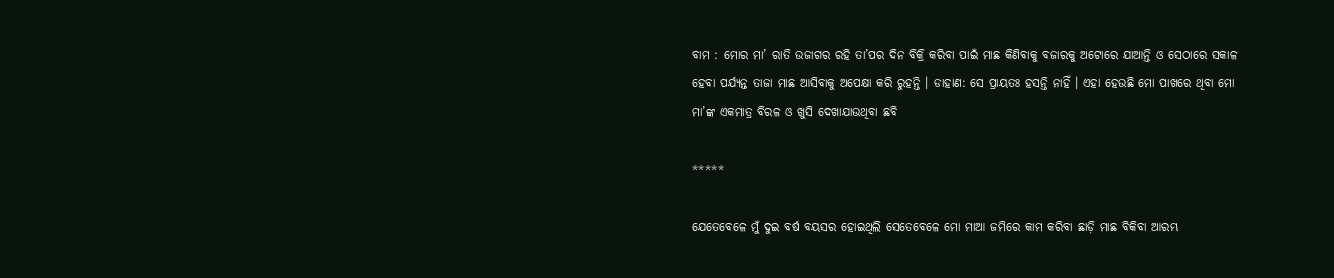ବାମ : ମୋର ମା’ ରାତି ଉଜାଗର ରହି ତା’ପର ଦିନ ବିକ୍ରି କରିବା ପାଇଁ ମାଛ କିଣିବାକୁ ବଜାରକୁ ଅଟୋରେ ଯାଆନ୍ତି ଓ ସେଠାରେ ସକାଳ ହେବା ପର୍ଯ୍ୟନ୍ତ ତାଜା ମାଛ ଆସିବାକୁ ଅପେକ୍ଷା କରି ରୁହନ୍ତି । ଡାହାଣ: ସେ ପ୍ରାୟତଃ ହସନ୍ତି ନାହିଁ । ଏହା ହେଉଛି ମୋ ପାଖରେ ଥିବା ମୋ ମା’ଙ୍କ ଏକମାତ୍ର ବିରଳ ଓ ଖୁସି ଦେଖାଯାଉଥିବା ଛବି

*****

ଯେତେବେଳେ ମୁଁ ଦୁଇ ବର୍ଷ ବୟସର ହୋଇଥିଲି ସେତେବେଳେ ମୋ ମାଆ ଜମିରେ କାମ କରିବା ଛାଡ଼ି ମାଛ ବିକିବା ଆରମ୍ଭ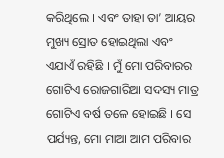କରିଥିଲେ । ଏବଂ ତାହା ତା’ ଆୟର ମୁଖ୍ୟ ସ୍ରୋତ ହୋଇଥିଲା ଏବଂ ଏଯାଏଁ ରହିଛି । ମୁଁ ମୋ ପରିବାରର ଗୋଟିଏ ରୋଜଗାରିଆ ସଦସ୍ୟ ମାତ୍ର ଗୋଟିଏ ବର୍ଷ ତଳେ ହୋଇଛି । ସେ ପର୍ଯ୍ୟନ୍ତ, ମୋ ମାଆ ଆମ ପରିବାର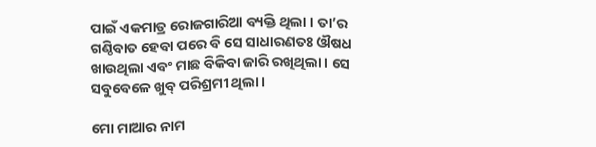ପାଇଁ ଏକମାତ୍ର ରୋଜଗାରିଆ ବ୍ୟକ୍ତି ଥିଲା । ତା’ର ଗଣ୍ଠିବାତ ହେବା ପରେ ବି ସେ ସାଧାରଣତଃ ଔଷଧ ଖାଉଥିଲା ଏବଂ ମାଛ ବିକିବା ଜାରି ରଖିଥିଲା । ସେ ସବୁବେଳେ ଖୁବ୍‌ ପରିଶ୍ରମୀ ଥିଲା ।

ମୋ ମାଆର ନାମ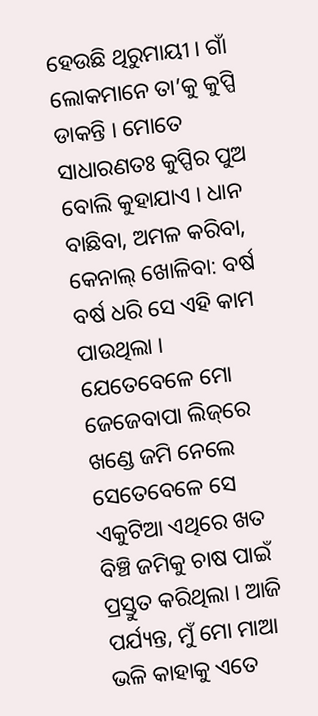ହେଉଛି ଥିରୁମାୟୀ । ଗାଁ ଲୋକମାନେ ତା’କୁ କୁପ୍ପି ଡାକନ୍ତି । ମୋତେ ସାଧାରଣତଃ କୁପ୍ପିର ପୁଅ ବୋଲି କୁହାଯାଏ । ଧାନ ବାଛିବା, ଅମଳ କରିବା, କେନାଲ୍‌ ଖୋଳିବା: ବର୍ଷ ବର୍ଷ ଧରି ସେ ଏହି କାମ ପାଉଥିଲା । ଯେତେବେଳେ ମୋ ଜେଜେବାପା ଲିଜ୍‌ରେ ଖଣ୍ଡେ ଜମି ନେଲେ ସେତେବେଳେ ସେ ଏକୁଟିଆ ଏଥିରେ ଖତ ବିଞ୍ଚି ଜମିକୁ ଚାଷ ପାଇଁ ପ୍ରସ୍ତୁତ କରିଥିଲା । ଆଜି ପର୍ଯ୍ୟନ୍ତ, ମୁଁ ମୋ ମାଆ ଭଳି କାହାକୁ ଏତେ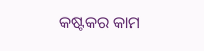କଷ୍ଟକର କାମ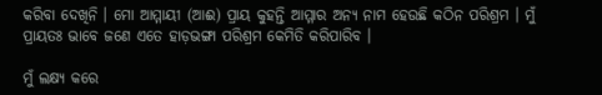କରିବା ଦେଖିନି । ମୋ ଆମ୍ମାୟୀ (ଆଈ) ପ୍ରାୟ କୁହନ୍ତି ଆମ୍ମାର ଅନ୍ୟ ନାମ ହେଉଛି କଠିନ ପରିଶ୍ରମ । ମୁଁ ପ୍ରାୟତଃ ଭାବେ ଜଣେ ଏତେ ହାଡ଼ଭଙ୍ଗା ପରିଶ୍ରମ କେମିତି କରିପାରିବ ।

ମୁଁ ଲକ୍ଷ୍ୟ କରେ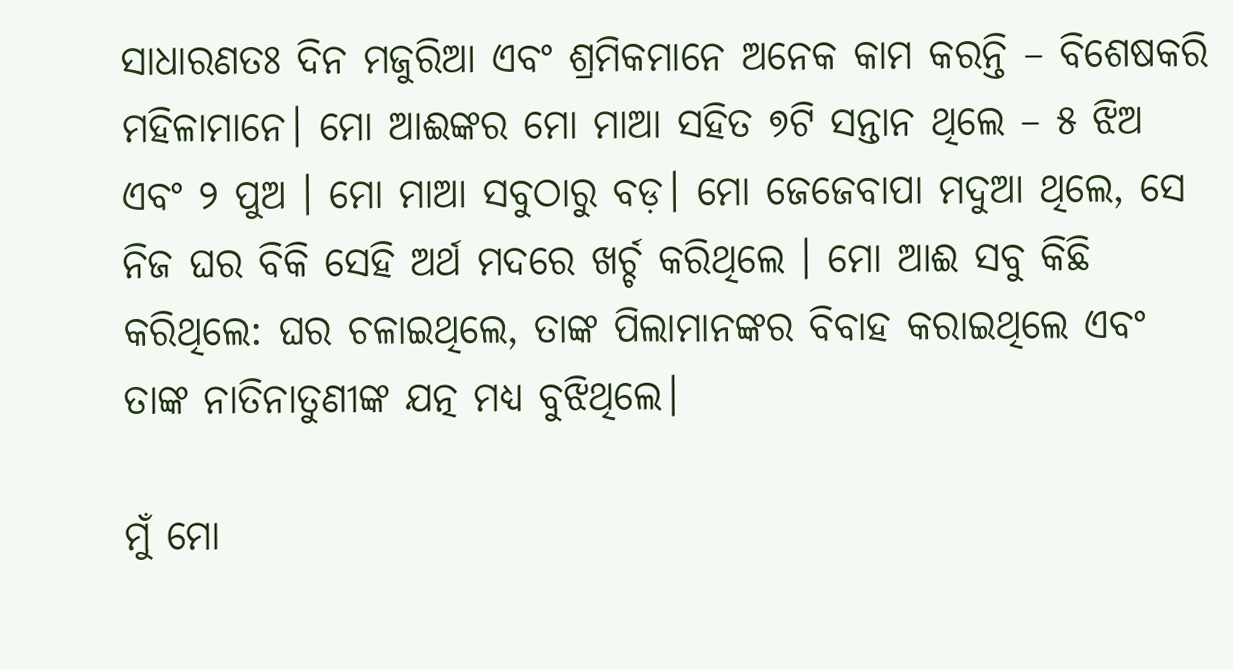ସାଧାରଣତଃ ଦିନ ମଜୁରିଆ ଏବଂ ଶ୍ରମିକମାନେ ଅନେକ କାମ କରନ୍ତି – ବିଶେଷକରି ମହିଳାମାନେ। ମୋ ଆଈଙ୍କର ମୋ ମାଆ ସହିତ ୭ଟି ସନ୍ତାନ ଥିଲେ – ୫ ଝିଅ ଏବଂ ୨ ପୁଅ । ମୋ ମାଆ ସବୁଠାରୁ ବଡ଼। ମୋ ଜେଜେବାପା ମଦୁଆ ଥିଲେ, ସେ ନିଜ ଘର ବିକି ସେହି ଅର୍ଥ ମଦରେ ଖର୍ଚ୍ଚ କରିଥିଲେ । ମୋ ଆଈ ସବୁ କିଛି କରିଥିଲେ: ଘର ଚଳାଇଥିଲେ, ତାଙ୍କ ପିଲାମାନଙ୍କର ବିବାହ କରାଇଥିଲେ ଏବଂ ତାଙ୍କ ନାତିନାତୁଣୀଙ୍କ ଯତ୍ନ ମଧ୍ୟ ବୁଝିଥିଲେ।

ମୁଁ ମୋ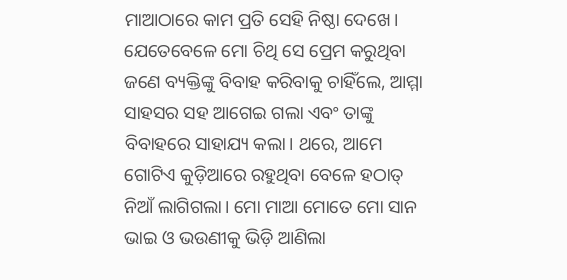ମାଆଠାରେ କାମ ପ୍ରତି ସେହି ନିଷ୍ଠା ଦେଖେ। ଯେତେବେଳେ ମୋ ଚିଥି ସେ ପ୍ରେମ କରୁଥିବା ଜଣେ ବ୍ୟକ୍ତିଙ୍କୁ ବିବାହ କରିବାକୁ ଚାହିଁଲେ, ଆମ୍ମା ସାହସର ସହ ଆଗେଇ ଗଲା ଏବଂ ତାଙ୍କୁ ବିବାହରେ ସାହାଯ୍ୟ କଲା। ଥରେ, ଆମେ ଗୋଟିଏ କୁଡ଼ିଆରେ ରହୁଥିବା ବେଳେ ହଠାତ୍‌ ନିଆଁ ଲାଗିଗଲା। ମୋ ମାଆ ମୋତେ ମୋ ସାନ ଭାଇ ଓ ଭଉଣୀକୁ ଭିଡ଼ି ଆଣିଲା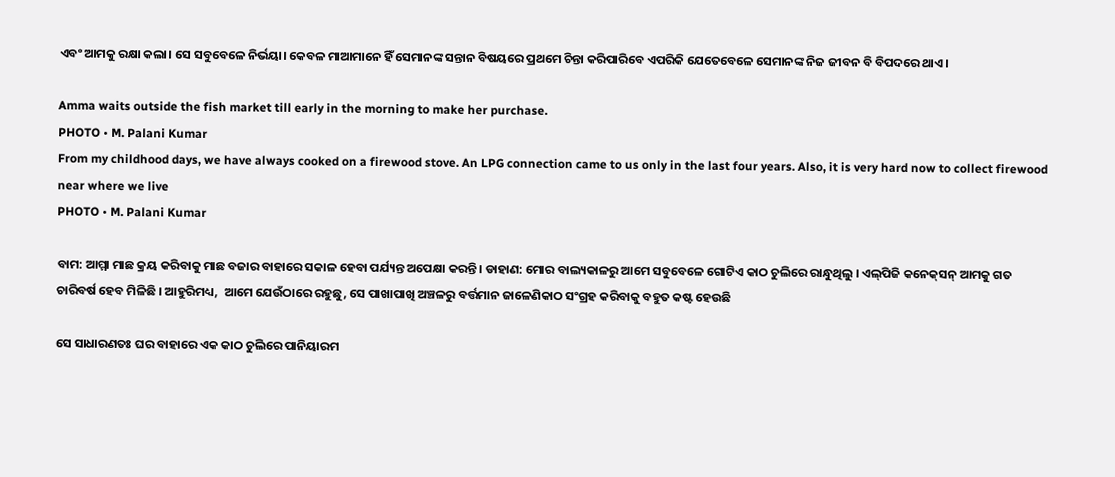ଏବଂ ଆମକୁ ରକ୍ଷା କଲା। ସେ ସବୁବେଳେ ନିର୍ଭୟା। କେବଳ ମାଆମାନେ ହିଁ ସେମାନଙ୍କ ସନ୍ତାନ ବିଷୟରେ ପ୍ରଥମେ ଚିନ୍ତା କରିପାରିବେ ଏପରିକି ଯେତେବେଳେ ସେମାନଙ୍କ ନିଜ ଜୀବନ ବି ବିପଦରେ ଥାଏ।

Amma waits outside the fish market till early in the morning to make her purchase.
PHOTO • M. Palani Kumar
From my childhood days, we have always cooked on a firewood stove. An LPG connection came to us only in the last four years. Also, it is very hard now to collect firewood near where we live
PHOTO • M. Palani Kumar

ବାମ: ଆମ୍ମା ମାଛ କ୍ରୟ କରିବାକୁ ମାଛ ବଜାର ବାହାରେ ସକାଳ ହେବା ପର୍ଯ୍ୟନ୍ତ ଅପେକ୍ଷା କରନ୍ତି । ଡାହାଣ: ମୋର ବାଲ୍ୟକାଳରୁ ଆମେ ସବୁବେଳେ ଗୋଟିଏ କାଠ ଚୁଲିରେ ରାନ୍ଧୁଥିଲୁ । ଏଲ୍‌ପିଜି କନେକ୍‌ସନ୍‌ ଆମକୁ ଗତ ଚାରିବର୍ଷ ହେବ ମିଳିଛି । ଆହୁରିମଧ୍ୟ,  ଆମେ ଯେଉଁଠାରେ ରହୁଛୁ, ସେ ପାଖାପାଖି ଅଞ୍ଚଳରୁ ବର୍ତ୍ତମାନ ଜାଳେଣିକାଠ ସଂଗ୍ରହ କରିବାକୁ ବହୁତ କଷ୍ଟ ହେଉଛି

ସେ ସାଧାରଣତଃ ଘର ବାହାରେ ଏକ କାଠ ଚୁଲିରେ ପାନିୟାରମ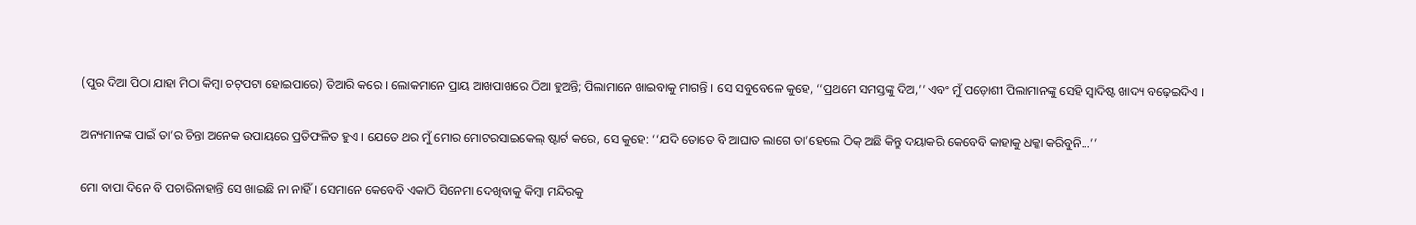(ପୁର ଦିଆ ପିଠା ଯାହା ମିଠା କିମ୍ବା ଚଟ୍‌ପଟା ହୋଇପାରେ) ତିଆରି କରେ । ଲୋକମାନେ ପ୍ରାୟ ଆଖପାଖରେ ଠିଆ ହୁଅନ୍ତି; ପିଲାମାନେ ଖାଇବାକୁ ମାଗନ୍ତି । ସେ ସବୁବେଳେ କୁହେ, ‘‘ପ୍ରଥମେ ସମସ୍ତଙ୍କୁ ଦିଅ,’’ ଏବଂ ମୁଁ ପଡ଼ୋଶୀ ପିଲାମାନଙ୍କୁ ସେହି ସ୍ୱାଦିଷ୍ଟ ଖାଦ୍ୟ ବଢ଼େଇଦିଏ ।

ଅନ୍ୟମାନଙ୍କ ପାଇଁ ତା’ର ଚିନ୍ତା ଅନେକ ଉପାୟରେ ପ୍ରତିଫଳିତ ହୁଏ । ଯେତେ ଥର ମୁଁ ମୋର ମୋଟରସାଇକେଲ୍‌ ଷ୍ଟାର୍ଟ କରେ, ସେ କୁହେ: ‘‘ଯଦି ତୋତେ ବି ଆଘାତ ଲାଗେ ତା’ହେଲେ ଠିକ୍‌ ଅଛି କିନ୍ତୁ ଦୟାକରି କେବେବି କାହାକୁ ଧକ୍କା କରିବୁନି...’’

ମୋ ବାପା ଦିନେ ବି ପଚାରିନାହାନ୍ତି ସେ ଖାଇଛି ନା ନାହିଁ। ସେମାନେ କେବେବି ଏକାଠି ସିନେମା ଦେଖିବାକୁ କିମ୍ବା ମନ୍ଦିରକୁ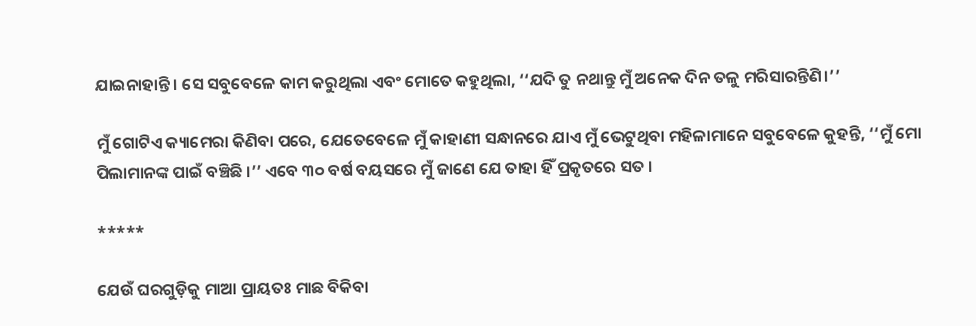ଯାଇନାହାନ୍ତି । ସେ ସବୁବେଳେ କାମ କରୁଥିଲା ଏବଂ ମୋତେ କହୁଥିଲା, ‘‘ଯଦି ତୁ ନଥାନ୍ତୁ ମୁଁ ଅନେକ ଦିନ ତଳୁ ମରିସାରନ୍ତିଣି।’’

ମୁଁ ଗୋଟିଏ କ୍ୟାମେରା କିଣିବା ପରେ, ଯେତେବେଳେ ମୁଁ କାହାଣୀ ସନ୍ଧାନରେ ଯାଏ ମୁଁ ଭେଟୁଥିବା ମହିଳାମାନେ ସବୁବେଳେ କୁହନ୍ତି, ‘‘ମୁଁ ମୋ ପିଲାମାନଙ୍କ ପାଇଁ ବଞ୍ଚିଛି ।’’ ଏବେ ୩୦ ବର୍ଷ ବୟସରେ ମୁଁ ଜାଣେ ଯେ ତାହା ହିଁ ପ୍ରକୃତରେ ସତ ।

*****

ଯେଉଁ ଘରଗୁଡ଼ିକୁ ମାଆ ପ୍ରାୟତଃ ମାଛ ବିକିବା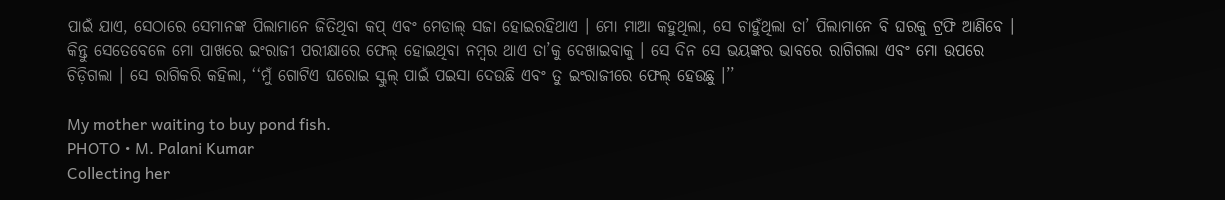ପାଇଁ ଯାଏ, ସେଠାରେ ସେମାନଙ୍କ ପିଲାମାନେ ଜିତିଥିବା କପ୍‌ ଏବଂ ମେଡାଲ୍‌ ସଜା ହୋଇରହିଥାଏ । ମୋ ମାଆ କହୁଥିଲା, ସେ ଚାହୁଁଥିଲା ତା’ ପିଲାମାନେ ବି ଘରକୁ ଟ୍ରଫି ଆଣିବେ । କିନ୍ତୁ ସେତେବେଳେ ମୋ ପାଖରେ ଇଂରାଜୀ ପରୀକ୍ଷାରେ ଫେଲ୍‌ ହୋଇଥିବା ନମ୍ବର ଥାଏ ତା’କୁ ଦେଖାଇବାକୁ । ସେ ଦିନ ସେ ଭୟଙ୍କର ଭାବରେ ରାଗିଗଲା ଏବଂ ମୋ ଉପରେ ଚିଡ଼ିଗଲା । ସେ ରାଗିକରି କହିଲା, ‘‘ମୁଁ ଗୋଟିଏ ଘରୋଇ ସ୍କୁଲ୍‌ ପାଇଁ ପଇସା ଦେଉଛି ଏବଂ ତୁ ଇଂରାଜୀରେ ଫେଲ୍‌ ହେଉଛୁ ।’’

My mother waiting to buy pond fish.
PHOTO • M. Palani Kumar
Collecting her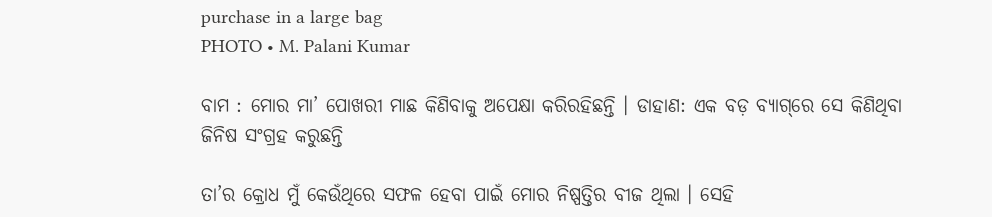purchase in a large bag
PHOTO • M. Palani Kumar

ବାମ : ମୋର ମା’ ପୋଖରୀ ମାଛ କିଣିବାକୁ ଅପେକ୍ଷା କରିରହିଛନ୍ତି । ଡାହାଣ: ଏକ ବଡ଼ ବ୍ୟାଗ୍‌ରେ ସେ କିଣିଥିବା ଜିନିଷ ସଂଗ୍ରହ କରୁଛନ୍ତି

ତା’ର କ୍ରୋଧ ମୁଁ କେଉଁଥିରେ ସଫଳ ହେବା ପାଇଁ ମୋର ନିଷ୍ପତ୍ତିର ବୀଜ ଥିଲା । ସେହି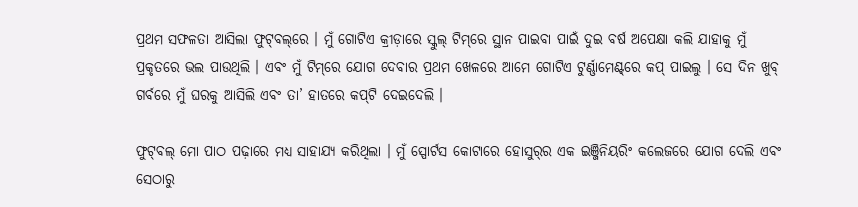ପ୍ରଥମ ସଫଳତା ଆସିଲା ଫୁଟ୍‌ବଲ୍‌ରେ । ମୁଁ ଗୋଟିଏ କ୍ରୀଡ଼ାରେ ସ୍କୁଲ୍‌ ଟିମ୍‌ରେ ସ୍ଥାନ ପାଇବା ପାଇଁ ଦୁଇ ବର୍ଷ ଅପେକ୍ଷା କଲି ଯାହାକୁ ମୁଁ ପ୍ରକୃତରେ ଭଲ ପାଉଥିଲି । ଏବଂ ମୁଁ ଟିମ୍‌ରେ ଯୋଗ ଦେବାର ପ୍ରଥମ ଖେଳରେ ଆମେ ଗୋଟିଏ ଟୁର୍ଣ୍ଣାମେଣ୍ଟ୍‌ରେ କପ୍‌ ପାଇଲୁ । ସେ ଦିନ ଖୁବ୍‌ ଗର୍ବରେ ମୁଁ ଘରକୁ ଆସିଲି ଏବଂ ତା’ ହାତରେ କପ୍‌ଟି ଦେଇଦେଲି ।

ଫୁଟ୍‌ବଲ୍‌ ମୋ ପାଠ ପଢ଼ାରେ ମଧ୍ୟ ସାହାଯ୍ୟ କରିଥିଲା । ମୁଁ ସ୍ପୋର୍ଟସ କୋଟାରେ ହୋସୁର୍‌ର ଏକ ଇଞ୍ଜିନିୟରିଂ କଲେଜରେ ଯୋଗ ଦେଲି ଏବଂ ସେଠାରୁ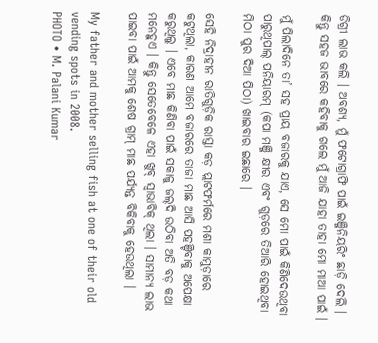ଡିଗ୍ରୀ ଲାଭ କଲି । ଅବଶ୍ୟ, ମୁଁ ଫଟୋଗ୍ରାଫି ପାଇଁ ଇଞ୍ଜିନିୟରିଂ ଛାଡ଼ି ଦେଲି । କିନ୍ତୁ ସହଜ ଭାବରେ କହିବାକୁ ଗଲେ ମୁଁ ଆଜି ଯାହା ତାହା ମୋ ମାଆ ପାଇଁ ।

ମୁଁ ପିଲାଦିନେ ତା’ ସହ ପ୍ରାୟ ବଜାରକୁ ଯାଏ, ସେ ମୋ ପାଇଁ କିଣିଦେଉଥିବା ପାରୁଥିପାଲ୍‌ ପନିୟାରମ୍‌ (କପା ମଞ୍ଜି କ୍ଷୀର ଏବଂ ଗୁଡ଼ରେ ତିଆରି ହୋଇଥିବା ମିଠା ପୁର ଦିଆ ପିଠା) ଖାଇବାର ଇଛାରେ ।

ସେହି ନିଦ୍ରାହୀନ ରାତିଗୁଡ଼ିକ ରାସ୍ତା କଡ଼ ପ୍ଲାଟଫର୍ମରେ ମଶା କାମୁଡ଼ାରେ କଟୁଥିଲା, କାରଣ ଆମେ ବଜାରରେ ତାଜା ମାଛ ଆସି ପହଞ୍ଚିବାକୁ ଅପେକ୍ଷା କରୁଥିଲୁ । ଏବେ ମାଛ କିଣିବା ପାଇଁ ସକାଳୁ ଜଲ୍‌ଦି ଉଠିବା ଅତି ବଡ଼ କଥା ମନେହୁଏ । କିନ୍ତୁ ସେତେବେଳେ ଏହା ଖୁବ୍‌ ସ୍ୱାଭାବିକ୍‌ ଥିଲା । ସାମାନ୍ୟ ଲାଭ ପାଇବା ପାଇଁ ଆମକୁ ଶେଷ ଗ୍ରାମ୍‌ ମାଛ ପର୍ଯ୍ୟନ୍ତ ବିକିବାକୁ ହେଉଥିଲା ।

My father and mother selling fish at one of their old vending spots in 2008.
PHOTO • M. Palani Kumar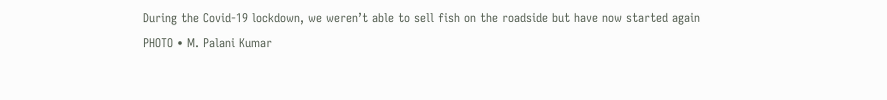During the Covid-19 lockdown, we weren’t able to sell fish on the roadside but have now started again
PHOTO • M. Palani Kumar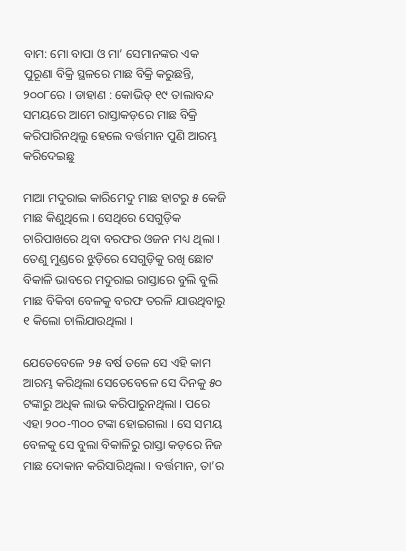ବାମ: ମୋ ବାପା ଓ ମା’ ସେମାନଙ୍କର ଏକ ପୁରୂଣା ବିକ୍ରି ସ୍ଥଳରେ ମାଛ ବିକ୍ରି କରୁଛନ୍ତି, ୨୦୦୮ରେ । ଡାହାଣ : କୋଭିଡ୍‌ ୧୯ ତାଲାବନ୍ଦ ସମୟରେ ଆମେ ରାସ୍ତାକଡ଼ରେ ମାଛ ବିକ୍ରି କରିପାରିନଥିଲୁ ହେଲେ ବର୍ତ୍ତମାନ ପୁଣି ଆରମ୍ଭ କରିଦେଇଛୁ

ମାଆ ମଦୁରାଇ କାରିମେଦୁ ମାଛ ହାଟରୁ ୫ କେଜି ମାଛ କିଣୁଥିଲେ । ସେଥିରେ ସେଗୁଡ଼ିକ ଚାରିପାଖରେ ଥିବା ବରଫର ଓଜନ ମଧ୍ୟ ଥିଲା । ତେଣୁ ମୁଣ୍ଡରେ ଝୁଡ଼ିରେ ସେଗୁଡ଼ିକୁ ରଖି ଛୋଟ ବିକାଳି ଭାବରେ ମଦୁରାଇ ରାସ୍ତାରେ ବୁଲି ବୁଲି ମାଛ ବିକିବା ବେଳକୁ ବରଫ ତରଳି ଯାଉଥିବାରୁ ୧ କିଲୋ ଚାଲିଯାଉଥିଲା ।

ଯେତେବେଳେ ୨୫ ବର୍ଷ ତଳେ ସେ ଏହି କାମ ଆରମ୍ଭ କରିଥିଲା ସେତେବେଳେ ସେ ଦିନକୁ ୫୦ ଟଙ୍କାରୁ ଅଧିକ ଲାଭ କରିପାରୁନଥିଲା । ପରେ ଏହା ୨୦୦-୩୦୦ ଟଙ୍କା ହୋଇଗଲା । ସେ ସମୟ ବେଳକୁ ସେ ବୁଲା ବିକାଳିରୁ ରାସ୍ତା କଡ଼ରେ ନିଜ ମାଛ ଦୋକାନ କରିସାରିଥିଲା । ବର୍ତ୍ତମାନ, ତା’ର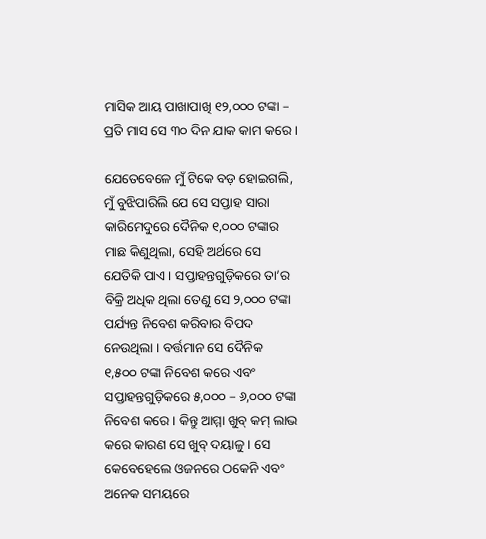ମାସିକ ଆୟ ପାଖାପାଖି ୧୨,୦୦୦ ଟଙ୍କା – ପ୍ରତି ମାସ ସେ ୩୦ ଦିନ ଯାକ କାମ କରେ ।

ଯେତେବେଳେ ମୁଁ ଟିକେ ବଡ଼ ହୋଇଗଲି, ମୁଁ ବୁଝିପାରିଲି ଯେ ସେ ସପ୍ତାହ ସାରା କାରିମେଦୁରେ ଦୈନିକ ୧,୦୦୦ ଟଙ୍କାର ମାଛ କିଣୁଥିଲା, ସେହି ଅର୍ଥରେ ସେ ଯେତିକି ପାଏ । ସପ୍ତାହନ୍ତଗୁଡ଼ିକରେ ତା’ର ବିକ୍ରି ଅଧିକ ଥିଲା ତେଣୁ ସେ ୨,୦୦୦ ଟଙ୍କା ପର୍ଯ୍ୟନ୍ତ ନିବେଶ କରିବାର ବିପଦ ନେଉଥିଲା । ବର୍ତ୍ତମାନ ସେ ଦୈନିକ ୧,୫୦୦ ଟଙ୍କା ନିବେଶ କରେ ଏବଂ ସପ୍ତାହନ୍ତଗୁଡ଼ିକରେ ୫,୦୦୦ – ୬,୦୦୦ ଟଙ୍କା ନିବେଶ କରେ । କିନ୍ତୁ ଆମ୍ମା ଖୁବ୍‌ କମ୍‌ ଲାଭ କରେ କାରଣ ସେ ଖୁବ୍‌ ଦୟାଳୁ । ସେ କେବେହେଲେ ଓଜନରେ ଠକେନି ଏବଂ ଅନେକ ସମୟରେ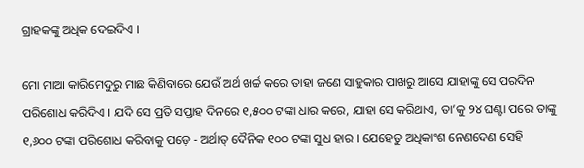ଗ୍ରାହକଙ୍କୁ ଅଧିକ ଦେଇଦିଏ ।

ମୋ ମାଆ କାରିମେଦୁରୁ ମାଛ କିଣିବାରେ ଯେଉଁ ଅର୍ଥ ଖର୍ଚ୍ଚ କରେ ତାହା ଜଣେ ସାହୁକାର ପାଖରୁ ଆସେ ଯାହାଙ୍କୁ ସେ ପରଦିନ ପରିଶୋଧ କରିଦିଏ । ଯଦି ସେ ପ୍ରତି ସପ୍ତାହ ଦିନରେ ୧,୫୦୦ ଟଙ୍କା ଧାର କରେ, ଯାହା ସେ କରିଥାଏ, ତା’କୁ ୨୪ ଘଣ୍ଟା ପରେ ତାଙ୍କୁ ୧,୬୦୦ ଟଙ୍କା ପରିଶୋଧ କରିବାକୁ ପଡ଼େ - ଅର୍ଥାତ୍‌ ଦୈନିକ ୧୦୦ ଟଙ୍କା ସୁଧ ହାର । ଯେହେତୁ ଅଧିକାଂଶ ନେଣଦେଣ ସେହି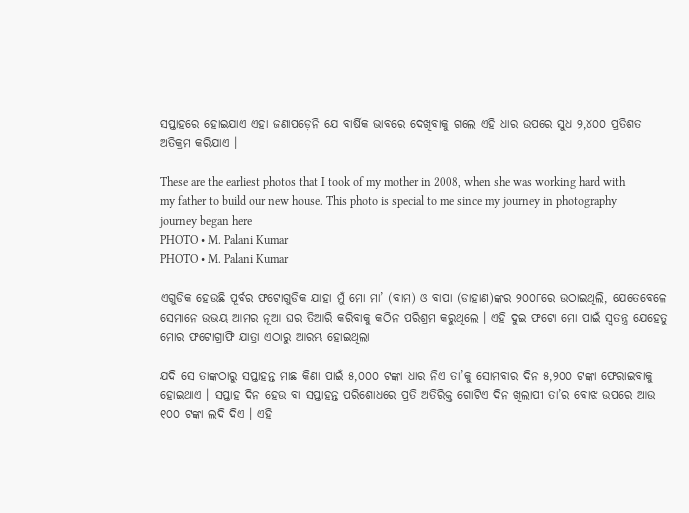ସପ୍ତାହରେ ହୋଇଯାଏ ଏହା ଜଣାପଡ଼େନି ଯେ ବାର୍ଷିକ ଭାବରେ ଦେଖିବାକୁ ଗଲେ ଏହି ଧାର ଉପରେ ସୁଧ ୨,୪୦୦ ପ୍ରତିଶତ ଅତିକ୍ରମ କରିଯାଏ ।

These are the earliest photos that I took of my mother in 2008, when she was working hard with my father to build our new house. This photo is special to me since my journey in photography journey began here
PHOTO • M. Palani Kumar
PHOTO • M. Palani Kumar

ଏଗୁଡିକ ହେଉଛି ପୂର୍ବର ଫଟୋଗୁଡିକ ଯାହା ମୁଁ ମୋ ମା’ (ବାମ) ଓ ବାପା (ଡାହାଣ)ଙ୍କର ୨୦୦୮ରେ ଉଠାଇଥିଲି, ଯେତେବେଳେ ସେମାନେ ଉଭୟ ଆମର ନୂଆ ଘର ତିଆରି କରିବାକୁ କଠିନ ପରିଶ୍ରମ କରୁଥିଲେ । ଏହି ଦୁଇ ଫଟୋ ମୋ ପାଇଁ ସ୍ୱତନ୍ତ୍ର ଯେହେତୁ ମୋର ଫଟୋଗ୍ରାଫି ଯାତ୍ରା ଏଠାରୁ ଆରମ୍ଭ ହୋଇଥିଲା

ଯଦି ସେ ତାଙ୍କଠାରୁ ସପ୍ତାହନ୍ତ ମାଛ କିଣା ପାଇଁ ୫,୦୦୦ ଟଙ୍କା ଧାର ନିଏ ତା’କୁ ସୋମବାର ଦିନ ୫,୨୦୦ ଟଙ୍କା ଫେରାଇବାକୁ ହୋଇଥାଏ । ସପ୍ତାହ ଦିନ ହେଉ ବା ସପ୍ତାହନ୍ତ ପରିଶୋଧରେ ପ୍ରତି ଅତିରିକ୍ତ ଗୋଟିଏ ଦିନ ଖିଲାପୀ ତା’ର ବୋଝ ଉପରେ ଆଉ ୧୦୦ ଟଙ୍କା ଲଦି ଦିଏ । ଏହି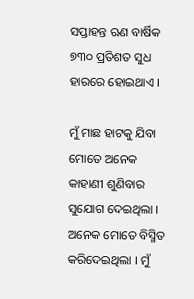ସପ୍ତାହନ୍ତ ଋଣ ବାର୍ଷିକ ୭୩୦ ପ୍ରତିଶତ ସୁଧ ହାରରେ ହୋଇଥାଏ ।

ମୁଁ ମାଛ ହାଟକୁ ଯିବା ମୋତେ ଅନେକ କାହାଣୀ ଶୁଣିବାର ସୁଯୋଗ ଦେଇଥିଲା । ଅନେକ ମୋତେ ବିସ୍ମିତ କରିଦେଇଥିଲା । ମୁଁ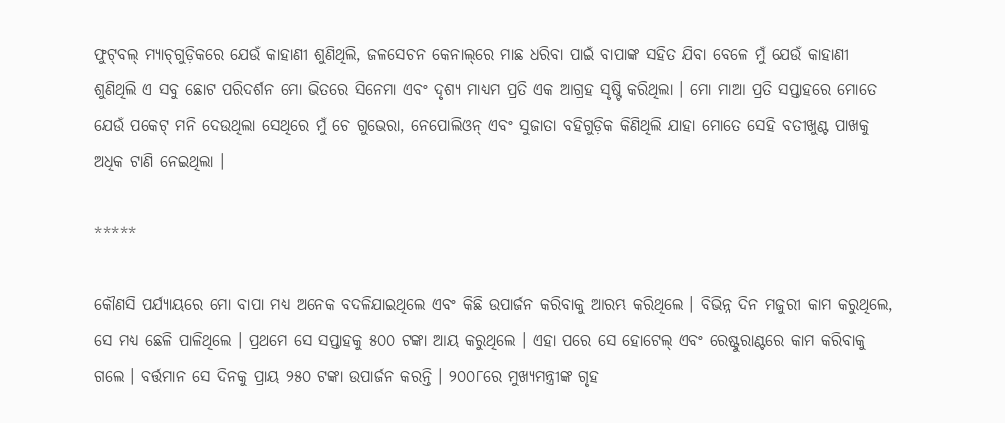ଫୁଟ୍‌ବଲ୍‌ ମ୍ୟାଚ୍‌ଗୁଡ଼ିକରେ ଯେଉଁ କାହାଣୀ ଶୁଣିଥିଲି, ଜଳସେଚନ କେନାଲ୍‌ରେ ମାଛ ଧରିବା ପାଇଁ ବାପାଙ୍କ ସହିତ ଯିବା ବେଳେ ମୁଁ ଯେଉଁ କାହାଣୀ ଶୁଣିଥିଲି ଏ ସବୁ ଛୋଟ ପରିଦର୍ଶନ ମୋ ଭିତରେ ସିନେମା ଏବଂ ଦୃଶ୍ୟ ମାଧ୍ୟମ ପ୍ରତି ଏକ ଆଗ୍ରହ ସୃଷ୍ଟି କରିଥିଲା । ମୋ ମାଆ ପ୍ରତି ସପ୍ତାହରେ ମୋତେ ଯେଉଁ ପକେଟ୍‌ ମନି ଦେଉଥିଲା ସେଥିରେ ମୁଁ ଚେ ଗୁଭେରା, ନେପୋଲିଓନ୍‌ ଏବଂ ସୁଜାତା ବହିଗୁଡ଼ିକ କିଣିଥିଲି ଯାହା ମୋତେ ସେହି ବତୀଖୁଣ୍ଟ ପାଖକୁ ଅଧିକ ଟାଣି ନେଇଥିଲା ।

*****

କୌଣସି ପର୍ଯ୍ୟାୟରେ ମୋ ବାପା ମଧ୍ୟ ଅନେକ ବଦଳିଯାଇଥିଲେ ଏବଂ କିଛି ଉପାର୍ଜନ କରିବାକୁ ଆରମ୍ଭ କରିଥିଲେ । ବିଭିନ୍ନ ଦିନ ମଜୁରୀ କାମ କରୁଥିଲେ, ସେ ମଧ୍ୟ ଛେଳି ପାଳିଥିଲେ । ପ୍ରଥମେ ସେ ସପ୍ତାହକୁ ୫୦୦ ଟଙ୍କା ଆୟ କରୁଥିଲେ । ଏହା ପରେ ସେ ହୋଟେଲ୍‌ ଏବଂ ରେଷ୍ଟୁରାଣ୍ଟରେ କାମ କରିବାକୁ ଗଲେ । ବର୍ତ୍ତମାନ ସେ ଦିନକୁ ପ୍ରାୟ ୨୫୦ ଟଙ୍କା ଉପାର୍ଜନ କରନ୍ତି । ୨୦୦୮ରେ ମୁଖ୍ୟମନ୍ତ୍ରୀଙ୍କ ଗୃହ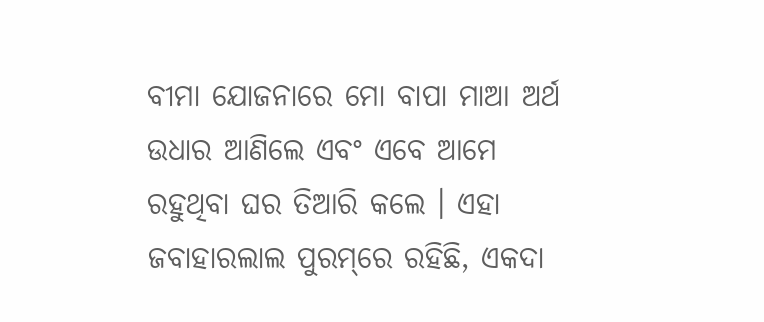ବୀମା ଯୋଜନାରେ ମୋ ବାପା ମାଆ ଅର୍ଥ ଉଧାର ଆଣିଲେ ଏବଂ ଏବେ ଆମେ ରହୁଥିବା ଘର ତିଆରି କଲେ । ଏହା ଜବାହାରଲାଲ ପୁରମ୍‌ରେ ରହିଛି, ଏକଦା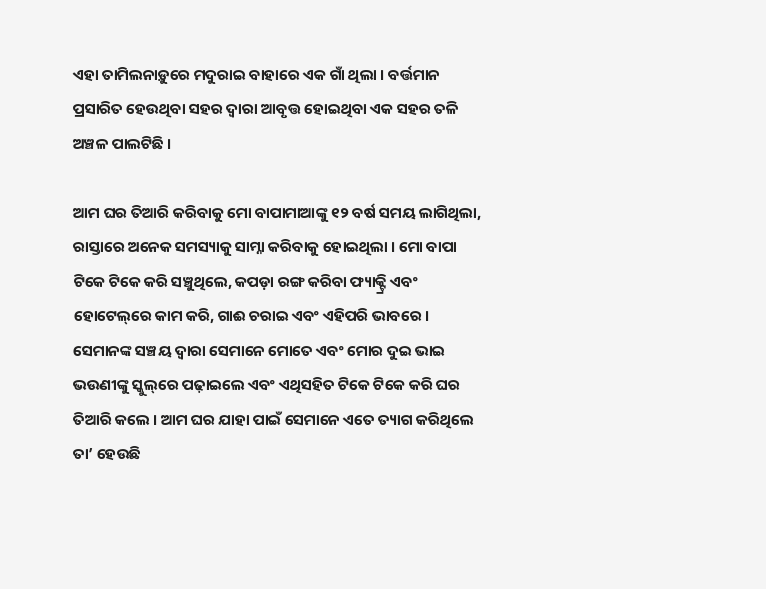ଏହା ତାମିଲନାଡ଼ୁରେ ମଦୁରାଇ ବାହାରେ ଏକ ଗାଁ ଥିଲା । ବର୍ତ୍ତମାନ ପ୍ରସାରିତ ହେଉଥିବା ସହର ଦ୍ୱାରା ଆବୃତ୍ତ ହୋଇଥିବା ଏକ ସହର ତଳି ଅଞ୍ଚଳ ପାଲଟିଛି ।

ଆମ ଘର ତିଆରି କରିବାକୁ ମୋ ବାପାମାଆଙ୍କୁ ୧୨ ବର୍ଷ ସମୟ ଲାଗିଥିଲା, ରାସ୍ତାରେ ଅନେକ ସମସ୍ୟାକୁ ସାମ୍ନା କରିବାକୁ ହୋଇଥିଲା । ମୋ ବାପା ଟିକେ ଟିକେ କରି ସଞ୍ଚୁଥିଲେ, କପଡ଼ା ରଙ୍ଗ କରିବା ଫ୍ୟାକ୍ଟ୍ରି ଏବଂ ହୋଟେଲ୍‌ରେ କାମ କରି, ଗାଈ ଚରାଇ ଏବଂ ଏହିପରି ଭାବରେ । ସେମାନଙ୍କ ସଞ୍ଚୟ ଦ୍ୱାରା ସେମାନେ ମୋତେ ଏବଂ ମୋର ଦୁଇ ଭାଇ ଭଉଣୀଙ୍କୁ ସ୍କୁଲ୍‌ରେ ପଢ଼ାଇଲେ ଏବଂ ଏଥିସହିତ ଟିକେ ଟିକେ କରି ଘର ତିଆରି କଲେ । ଆମ ଘର ଯାହା ପାଇଁ ସେମାନେ ଏତେ ତ୍ୟାଗ କରିଥିଲେ ତା’ ହେଉଛି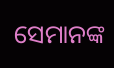ସେମାନଙ୍କ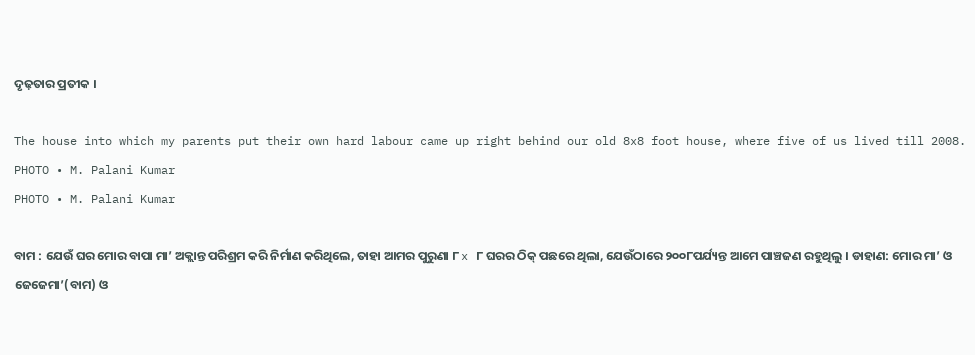ଦୃଢ଼ତାର ପ୍ରତୀକ ।

The house into which my parents put their own hard labour came up right behind our old 8x8 foot house, where five of us lived till 2008.
PHOTO • M. Palani Kumar
PHOTO • M. Palani Kumar

ବାମ : ଯେଉଁ ଘର ମୋର ବାପା ମା’ ଅକ୍ଲାନ୍ତ ପରିଶ୍ରମ କରି ନିର୍ମାଣ କରିଥିଲେ, ତାହା ଆମର ପୁରୁଣା ୮ x ୮ ଘରର ଠିକ୍‌ ପଛରେ ଥିଲା, ଯେଉଁଠାରେ ୨୦୦୮ପର୍ଯ୍ୟନ୍ତ ଆମେ ପାଞ୍ଚଜଣ ରହୁଥିଲୁ । ଡାହାଣ: ମୋର ମା’ ଓ ଜେଜେମା’(ବାମ) ଓ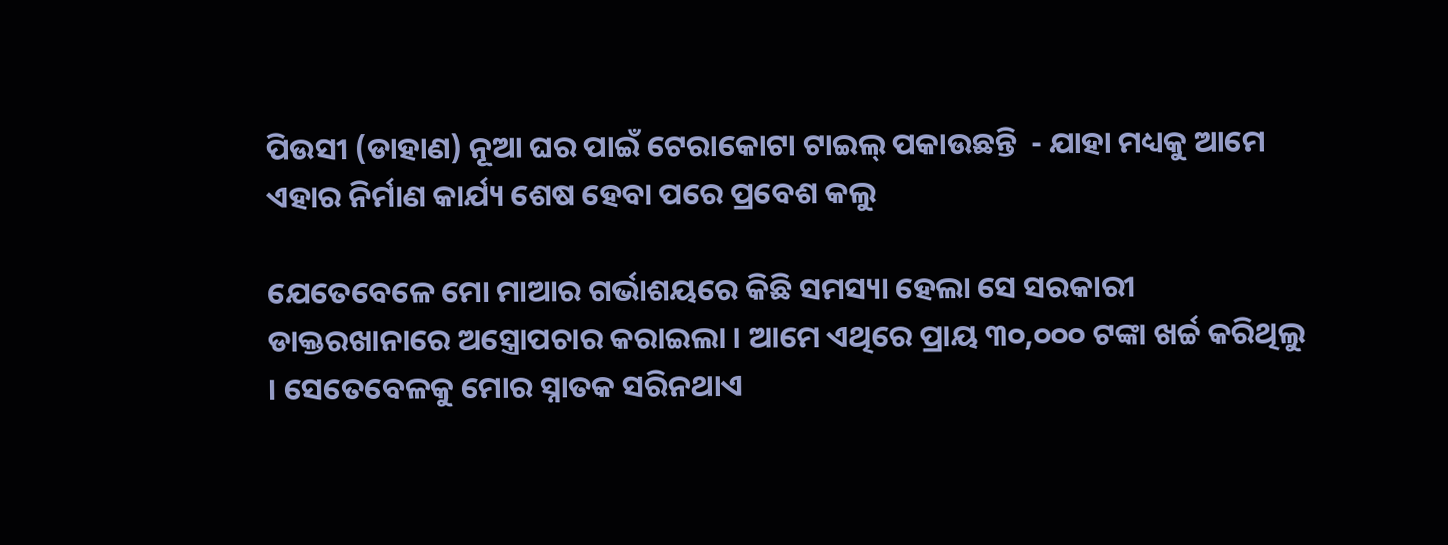ପିଉସୀ (ଡାହାଣ) ନୂଆ ଘର ପାଇଁ ଟେରାକୋଟା ଟାଇଲ୍‌ ପକାଉଛନ୍ତି  - ଯାହା ମଧ୍ୟକୁ ଆମେ ଏହାର ନିର୍ମାଣ କାର୍ଯ୍ୟ ଶେଷ ହେବା ପରେ ପ୍ରବେଶ କଲୁ

ଯେତେବେଳେ ମୋ ମାଆର ଗର୍ଭାଶୟରେ କିଛି ସମସ୍ୟା ହେଲା ସେ ସରକାରୀ ଡାକ୍ତରଖାନାରେ ଅସ୍ତ୍ରୋପଚାର କରାଇଲା । ଆମେ ଏଥିରେ ପ୍ରାୟ ୩୦,୦୦୦ ଟଙ୍କା ଖର୍ଚ୍ଚ କରିଥିଲୁ । ସେତେବେଳକୁ ମୋର ସ୍ନାତକ ସରିନଥାଏ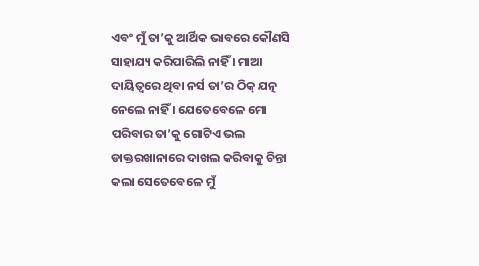ଏବଂ ମୁଁ ତା’କୁ ଆର୍ଥିକ ଭାବରେ କୌଣସି ସାହାଯ୍ୟ କରିପାରିଲି ନାହିଁ । ମାଆ ଦାୟିତ୍ୱରେ ଥିବା ନର୍ସ ତା’ର ଠିକ୍‌ ଯତ୍ନ ନେଲେ ନାହିଁ । ଯେତେବେଳେ ମୋ ପରିବାର ତା’କୁ ଗୋଟିଏ ଭଲ ଡାକ୍ତରଖାନାରେ ଦାଖଲ କରିବାକୁ ଚିନ୍ତା କଲା ସେତେବେଳେ ମୁଁ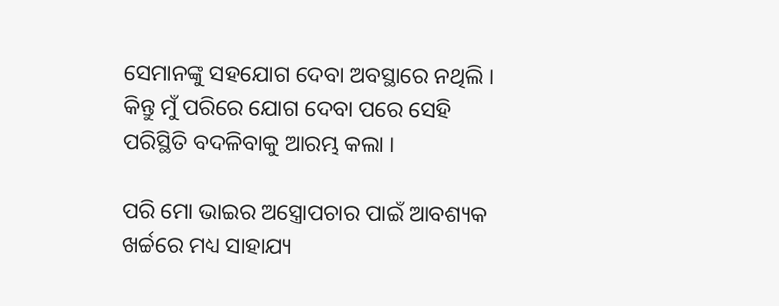ସେମାନଙ୍କୁ ସହଯୋଗ ଦେବା ଅବସ୍ଥାରେ ନଥିଲି । କିନ୍ତୁ ମୁଁ ପରିରେ ଯୋଗ ଦେବା ପରେ ସେହି ପରିସ୍ଥିତି ବଦଳିବାକୁ ଆରମ୍ଭ କଲା ।

ପରି ମୋ ଭାଇର ଅସ୍ତ୍ରୋପଚାର ପାଇଁ ଆବଶ୍ୟକ ଖର୍ଚ୍ଚରେ ମଧ୍ୟ ସାହାଯ୍ୟ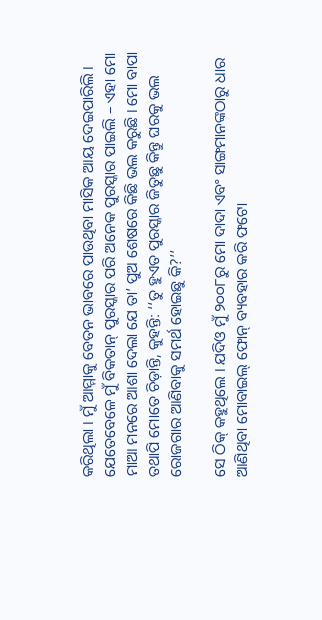କରିଥିଲା । ମୁଁ ଆମ୍ମାକୁ ବେତନ ଭାବରେ ପାଉଥିବା ମାସିକ ଆୟ ଦେଇପାରିଲି । ଯେତେବେଳେ ମୁଁ ବିକତାନ୍‌ ପୁରସ୍କାର ପରି ଅନେକ ପୁରସ୍କାର ପାଇଲି – ଏହା ମୋ ମାଆ ମନରେ ଆଶା ଦେଲା ଯେ ତା’ ପୁଅ ଶେଷରେ କିଛି ଭଲ କରୁଛି । ମୋ ବାପା ତଥାପି ମୋତେ ଚିଡ଼ାନ୍ତି, କୁହନ୍ତି: ‘‘ତୁ ହୁଏତ ପୁରସ୍କାର ଜିତୁଛୁ କିନ୍ତୁ ଘରକୁ ଭଲ ରୋଜଗାର ଆଣିବାକୁ ସମର୍ଥ ହୋଇଛୁ କି?’’

ସେ ଠିକ୍‌ କହୁଥିଲେ । ଯଦିଓ ମୁଁ ୨୦୦୮ରୁ ମୋ ଦାଦା ଏବଂ ସାଙ୍ଗମାନଙ୍କଠାରୁ ଧାର ଆଣିଥିବା ମୋବାଇଲ୍‌ ଫୋନ୍‌ ବ୍ୟବହାର କରି ଫଟୋ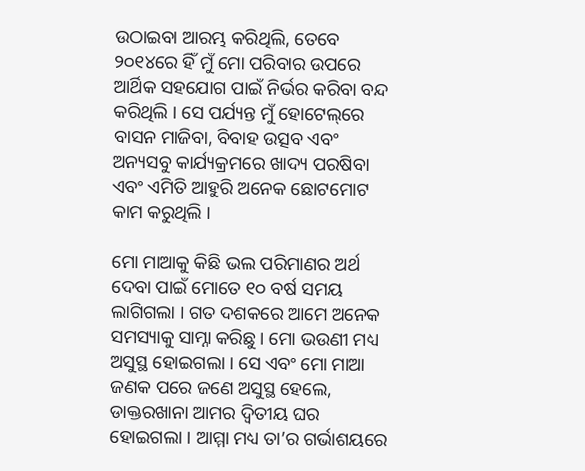ଉଠାଇବା ଆରମ୍ଭ କରିଥିଲି, ତେବେ ୨୦୧୪ରେ ହିଁ ମୁଁ ମୋ ପରିବାର ଉପରେ ଆର୍ଥିକ ସହଯୋଗ ପାଇଁ ନିର୍ଭର କରିବା ବନ୍ଦ କରିଥିଲି । ସେ ପର୍ଯ୍ୟନ୍ତ ମୁଁ ହୋଟେଲ୍‌ରେ ବାସନ ମାଜିବା, ବିବାହ ଉତ୍ସବ ଏବଂ ଅନ୍ୟସବୁ କାର୍ଯ୍ୟକ୍ରମରେ ଖାଦ୍ୟ ପରଷିବା ଏବଂ ଏମିତି ଆହୁରି ଅନେକ ଛୋଟମୋଟ କାମ କରୁଥିଲି ।

ମୋ ମାଆକୁ କିଛି ଭଲ ପରିମାଣର ଅର୍ଥ ଦେବା ପାଇଁ ମୋତେ ୧୦ ବର୍ଷ ସମୟ ଲାଗିଗଲା । ଗତ ଦଶକରେ ଆମେ ଅନେକ ସମସ୍ୟାକୁ ସାମ୍ନା କରିଛୁ । ମୋ ଭଉଣୀ ମଧ୍ୟ ଅସୁସ୍ଥ ହୋଇଗଲା । ସେ ଏବଂ ମୋ ମାଆ ଜଣକ ପରେ ଜଣେ ଅସୁସ୍ଥ ହେଲେ, ଡାକ୍ତରଖାନା ଆମର ଦ୍ୱିତୀୟ ଘର ହୋଇଗଲା । ଆମ୍ମା ମଧ୍ୟ ତା’ର ଗର୍ଭାଶୟରେ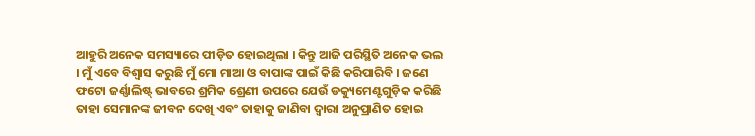ଆହୁରି ଅନେକ ସମସ୍ୟାରେ ପୀଡ଼ିତ ହୋଇଥିଲା । କିନ୍ତୁ ଆଜି ପରିସ୍ଥିତି ଅନେକ ଭଲ । ମୁଁ ଏବେ ବିଶ୍ୱାସ କରୁଛି ମୁଁ ମୋ ମାଆ ଓ ବାପାଙ୍କ ପାଇଁ କିଛି କରିପାରିବି । ଜଣେ ଫଟୋ ଜର୍ଣ୍ଣାଲିଷ୍ଟ୍‌ ଭାବରେ ଶ୍ରମିକ ଶ୍ରେଣୀ ଉପରେ ଯେଉଁ ଡକ୍ୟୁମେଣ୍ଟଗୁଡ଼ିକ କରିଛି ତାହା ସେମାନଙ୍କ ଜୀବନ ଦେଖି ଏବଂ ତାହାକୁ ଜାଣିବା ଦ୍ୱାରା ଅନୁପ୍ରାଣିତ ହୋଇ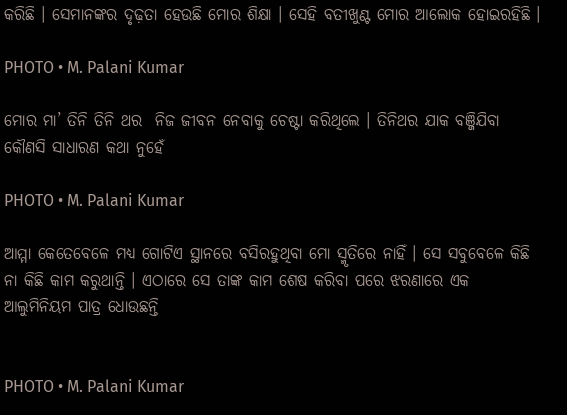କରିଛି । ସେମାନଙ୍କର ଦୃଢ଼ତା ହେଉଛି ମୋର ଶିକ୍ଷା । ସେହି ବତୀଖୁଣ୍ଟ ମୋର ଆଲୋକ ହୋଇରହିଛି ।

PHOTO • M. Palani Kumar

ମୋର ମା’ ତିନି ତିନି ଥର  ନିଜ ଜୀବନ ନେବାକୁ ଚେଷ୍ଟା କରିଥିଲେ । ତିନିଥର ଯାକ ବଞ୍ଜିଯିବା କୌଣସି ସାଧାରଣ କଥା ନୁହେଁ

PHOTO • M. Palani Kumar

ଆମ୍ମା କେତେବେଳେ ମଧ୍ୟ ଗୋଟିଏ ସ୍ଥାନରେ ବସିରହୁଥିବା ମୋ ସ୍ମୃତିରେ ନାହିଁ । ସେ ସବୁବେଳେ କିଛି ନା କିଛି କାମ କରୁଥାନ୍ତି । ଏଠାରେ ସେ ତାଙ୍କ କାମ ଶେଷ କରିବା ପରେ ଝରଣାରେ ଏକ ଆଲୁମିନିୟମ ପାତ୍ର ଧୋଉଛନ୍ତି


PHOTO • M. Palani Kumar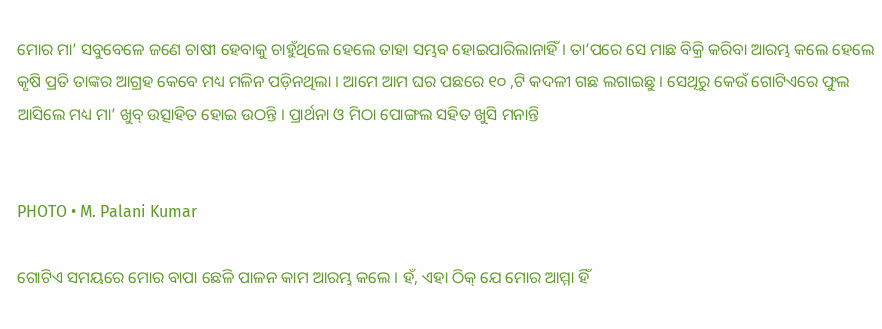ମୋର ମା’ ସବୁବେଳେ ଜଣେ ଚାଷୀ ହେବାକୁ ଚାହୁଁଥିଲେ ହେଲେ ତାହା ସମ୍ଭବ ହୋଇପାରିଲାନାହିଁ । ତା’ପରେ ସେ ମାଛ ବିକ୍ରି କରିବା ଆରମ୍ଭ କଲେ ହେଲେ କୃଷି ପ୍ରତି ତାଙ୍କର ଆଗ୍ରହ କେବେ ମଧ୍ୟ ମଳିନ ପଡ଼ିନଥିଲା । ଆମେ ଆମ ଘର ପଛରେ ୧୦ ,ଟି କଦଳୀ ଗଛ ଲଗାଇଛୁ । ସେଥିରୁ କେଉଁ ଗୋଟିଏରେ ଫୁଲ ଆସିଲେ ମଧ୍ୟ ମା’ ଖୁବ୍‌ ଉତ୍ସାହିତ ହୋଇ ଉଠନ୍ତି । ପ୍ରାର୍ଥନା ଓ ମିଠା ପୋଙ୍ଗଲ ସହିତ ଖୁସି ମନାନ୍ତି


PHOTO • M. Palani Kumar

ଗୋଟିଏ ସମୟରେ ମୋର ବାପା ଛେଳି ପାଳନ କାମ ଆରମ୍ଭ କଲେ । ହଁ, ଏହା ଠିକ୍‌ ଯେ ମୋର ଆମ୍ମା ହିଁ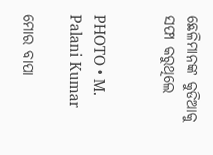ଛେଳିମାନଙ୍କ କୁଡିଆକୁ ସଫା କରୁଥିଲେ


PHOTO • M. Palani Kumar

ମୋର ବାପା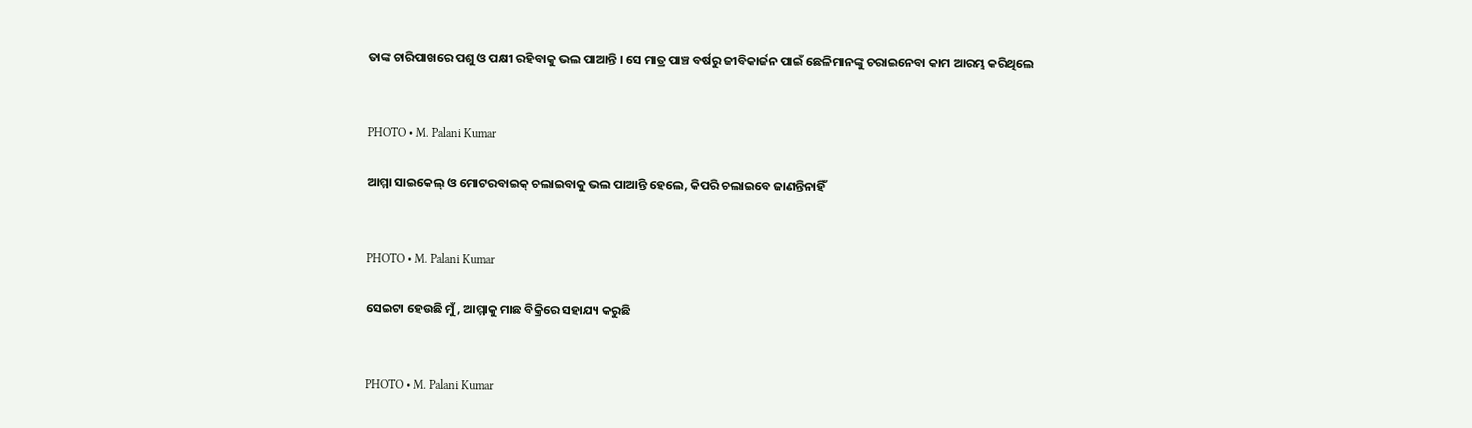ତାଙ୍କ ଚାରିପାଖରେ ପଶୁ ଓ ପକ୍ଷୀ ରହିବାକୁ ଭଲ ପାଆନ୍ତି । ସେ ମାତ୍ର ପାଞ୍ଚ ବର୍ଷରୁ ଜୀବିକାର୍ଜନ ପାଇଁ ଛେଳିମାନଙ୍କୁ ଚରାଇନେବା କାମ ଆରମ୍ଭ କରିଥିଲେ


PHOTO • M. Palani Kumar

ଆମ୍ମା ସାଇକେଲ୍‌ ଓ ମୋଟରବାଇକ୍‌ ଚଲାଇବାକୁ ଭଲ ପାଆନ୍ତି ହେଲେ, କିପରି ଚଲାଇବେ ଜାଣନ୍ତିନାହିଁ


PHOTO • M. Palani Kumar

ସେଇଟା ହେଉଛି ମୁଁ, ଆମ୍ମାକୁ ମାଛ ବିକ୍ରିରେ ସହାଯ୍ୟ କରୁଛି


PHOTO • M. Palani Kumar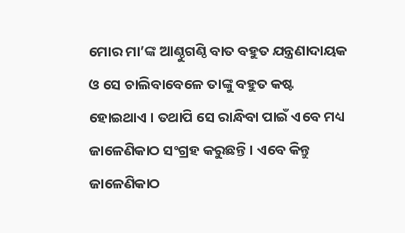ମୋର ମା’ଙ୍କ ଆଣ୍ଠୁଗଣ୍ଠି ବାତ ବହୁତ ଯନ୍ତ୍ରଣାଦାୟକ ଓ ସେ ଚାଲିବାବେଳେ ତାଙ୍କୁ ବହୁତ କଷ୍ଟ ହୋଇଥାଏ । ତଥାପି ସେ ରାନ୍ଧିବା ପାଇଁ ଏବେ ମଧ୍ୟ ଜାଳେଣିକାଠ ସଂଗ୍ରହ କରୁଛନ୍ତି । ଏବେ କିନ୍ତୁ ଜାଳେଣିକାଠ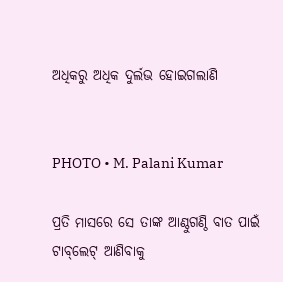ଅଧିକରୁ ଅଧିକ ଦୁର୍ଲଭ ହୋଇଗଲାଣି


PHOTO • M. Palani Kumar

ପ୍ରତି ମାସରେ ସେ ତାଙ୍କ ଆଣ୍ଠୁଗଣ୍ଠି ବାତ ପାଇଁ ଟାବ୍‌ଲେଟ୍‌ ଆଣିବାକୁ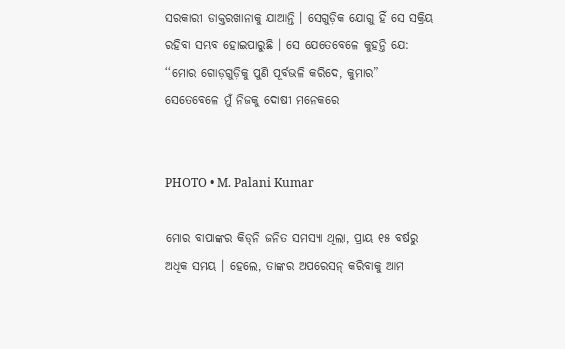ସରକାରୀ ଡାକ୍ତରଖାନାକୁ ଯାଆନ୍ତି । ସେଗୁଡ଼ିକ ଯୋଗୁ ହିଁ ସେ ସକ୍ରିୟ ରହିବା ସମ୍ଭବ ହୋଇପାରୁଛି । ସେ ଯେତେବେଳେ କୁହନ୍ତି ଯେ: ‘‘ମୋର ଗୋଡ଼ଗୁଡ଼ିକୁ ପୁଣି ପୂର୍ବଭଳି କରିଦେ, କୁମାର” ସେତେବେଳେ ମୁଁ ନିଜକୁ ଦୋଷୀ ମନେକରେ


PHOTO • M. Palani Kumar

ମୋର ବାପାଙ୍କର କିଡ୍‌ନି ଜନିତ ସମସ୍ୟା ଥିଲା, ପ୍ରାୟ ୧୫ ବର୍ଷରୁ ଅଧିକ ସମୟ । ହେଲେ, ତାଙ୍କର ଅପରେସନ୍‌ କରିବାକୁ ଆମ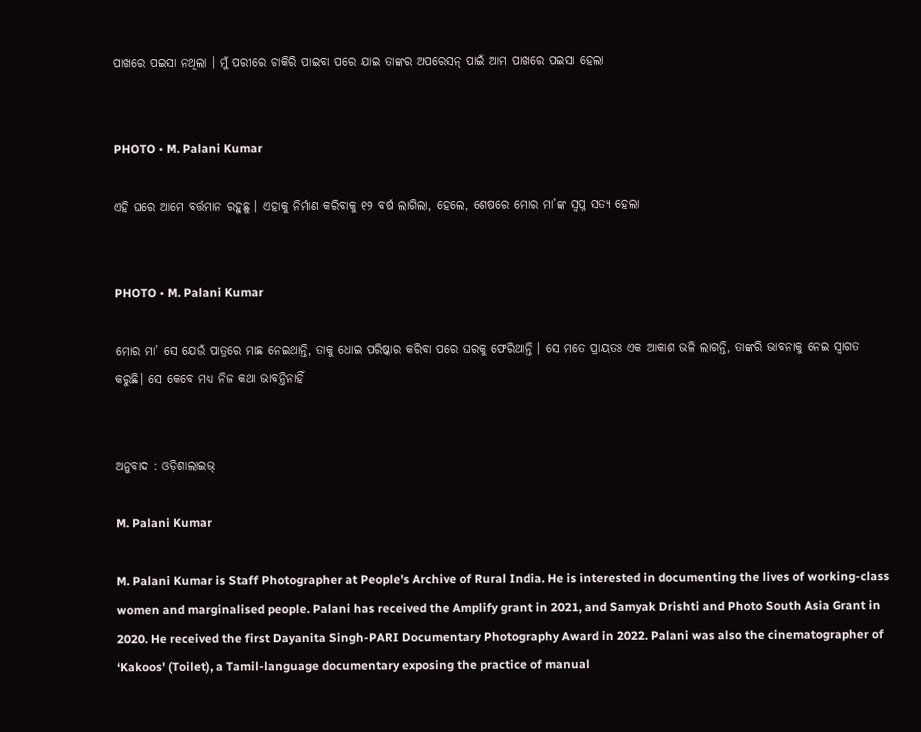ପାଖରେ ପଇସା ନଥିଲା । ମୁଁ ପରୀରେ ଚାକିରି ପାଇବା ପରେ ଯାଇ ତାଙ୍କର ଅପରେସନ୍‌ ପାଇଁ ଆମ ପାଖରେ ପଇସା ହେଲା


PHOTO • M. Palani Kumar

ଏହି ଘରେ ଆମେ ବର୍ତ୍ତମାନ ରହୁଛୁ । ଏହାକୁ ନିର୍ମାଣ କରିବାକୁ ୧୨ ବର୍ଷ ଲାଗିଲା, ହେଲେ, ଶେଷରେ ମୋର ମା’ଙ୍କ ସ୍ୱପ୍ନ ସତ୍ୟ ହେଲା


PHOTO • M. Palani Kumar

ମୋର ମା’ ସେ ଯେଉଁ ପାତ୍ରରେ ମାଛ ନେଇଥାନ୍ତି, ତାକୁ ଧୋଇ ପରିଷ୍କାର କରିବା ପରେ ଘରକୁ ଫେରିଥାନ୍ତି । ସେ ମତେ ପ୍ରାୟତଃ ଏକ ଆକାଶ ଭଳି ଲାଗନ୍ତି, ତାଙ୍କରି ଭାବନାକୁ ନେଇ ସ୍ୱାଗତ କରୁଛି। ସେ କେବେ ମଧ୍ୟ ନିଜ କଥା ଭାବନ୍ତିନାହିଁ


ଅନୁବାଦ : ଓଡ଼ିଶାଲାଇଭ୍‍

M. Palani Kumar

M. Palani Kumar is Staff Photographer at People's Archive of Rural India. He is interested in documenting the lives of working-class women and marginalised people. Palani has received the Amplify grant in 2021, and Samyak Drishti and Photo South Asia Grant in 2020. He received the first Dayanita Singh-PARI Documentary Photography Award in 2022. Palani was also the cinematographer of ‘Kakoos' (Toilet), a Tamil-language documentary exposing the practice of manual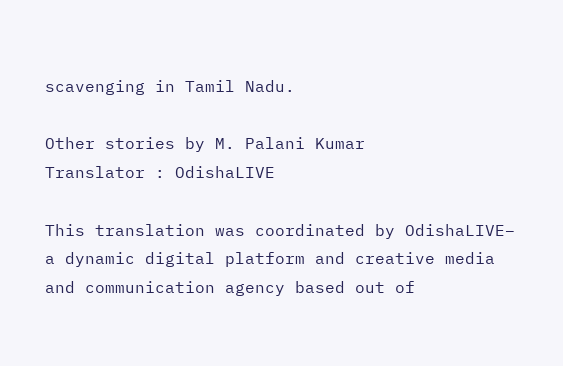scavenging in Tamil Nadu.

Other stories by M. Palani Kumar
Translator : OdishaLIVE

This translation was coordinated by OdishaLIVE– a dynamic digital platform and creative media and communication agency based out of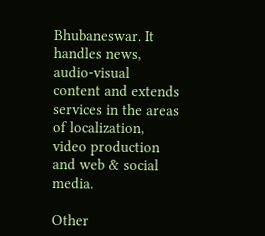Bhubaneswar. It handles news, audio-visual content and extends services in the areas of localization, video production and web & social media.

Other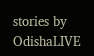stories by OdishaLIVE